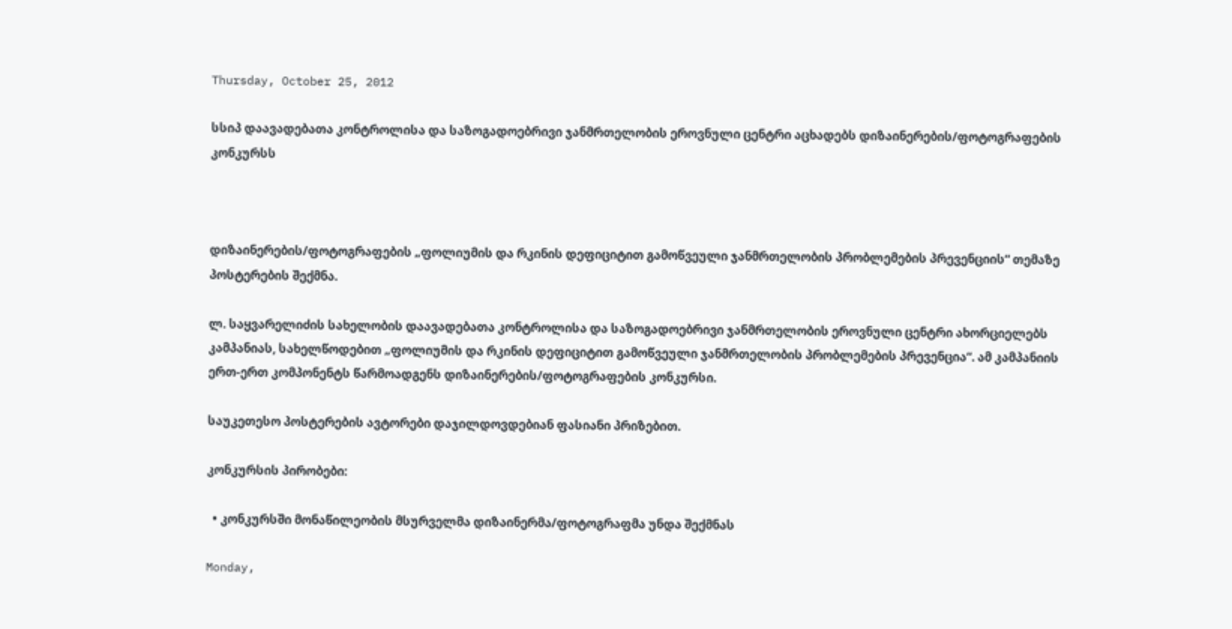Thursday, October 25, 2012

სსიპ დაავადებათა კონტროლისა და საზოგადოებრივი ჯანმრთელობის ეროვნული ცენტრი აცხადებს დიზაინერების/ფოტოგრაფების კონკურსს



დიზაინერების/ფოტოგრაფების „ფოლიუმის და რკინის დეფიციტით გამოწვეული ჯანმრთელობის პრობლემების პრევენციის“ თემაზე პოსტერების შექმნა.

ლ. საყვარელიძის სახელობის დაავადებათა კონტროლისა და საზოგადოებრივი ჯანმრთელობის ეროვნული ცენტრი ახორციელებს კამპანიას, სახელწოდებით „ფოლიუმის და რკინის დეფიციტით გამოწვეული ჯანმრთელობის პრობლემების პრევენცია“. ამ კამპანიის ერთ-ერთ კომპონენტს წარმოადგენს დიზაინერების/ფოტოგრაფების კონკურსი.

საუკეთესო პოსტერების ავტორები დაჯილდოვდებიან ფასიანი პრიზებით.

კონკურსის პირობები:

  • კონკურსში მონაწილეობის მსურველმა დიზაინერმა/ფოტოგრაფმა უნდა შექმნას

Monday,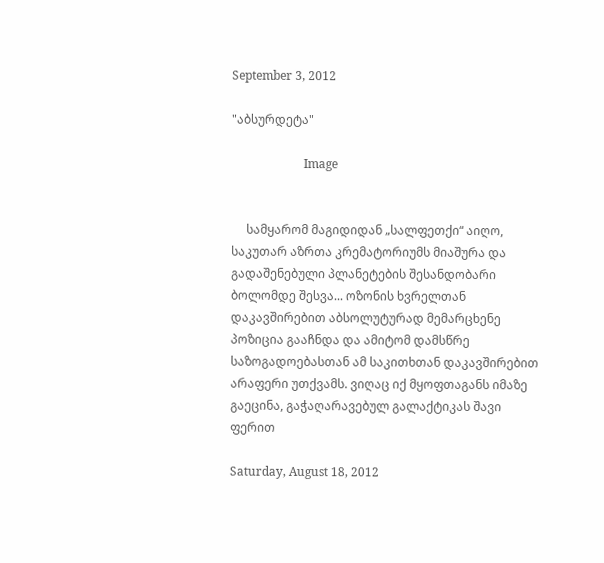September 3, 2012

"აბსურდეტა"

                        Image


     სამყარომ მაგიდიდან „სალფეთქი“ აიღო, საკუთარ აზრთა კრემატორიუმს მიაშურა და გადაშენებული პლანეტების შესანდობარი ბოლომდე შესვა... ოზონის ხვრელთან დაკავშირებით აბსოლუტურად მემარცხენე  პოზიცია გააჩნდა და ამიტომ დამსწრე საზოგადოებასთან ამ საკითხთან დაკავშირებით არაფერი უთქვამს. ვიღაც იქ მყოფთაგანს იმაზე გაეცინა, გაჭაღარავებულ გალაქტიკას შავი ფერით

Saturday, August 18, 2012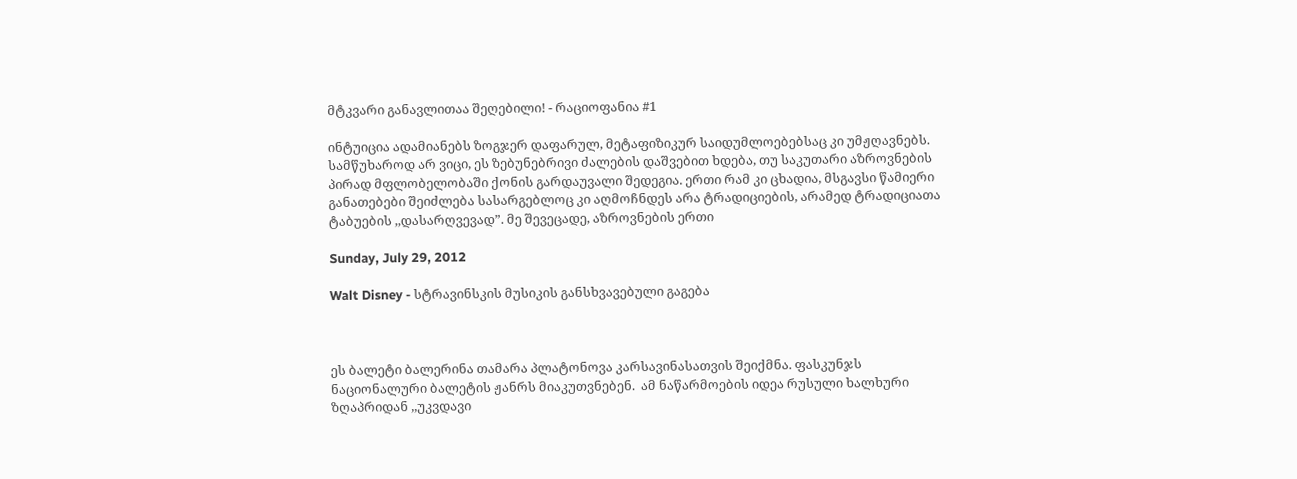მტკვარი განავლითაა შეღებილი! - რაციოფანია #1

ინტუიცია ადამიანებს ზოგჯერ დაფარულ, მეტაფიზიკურ საიდუმლოებებსაც კი უმჟღავნებს. სამწუხაროდ არ ვიცი, ეს ზებუნებრივი ძალების დაშვებით ხდება, თუ საკუთარი აზროვნების პირად მფლობელობაში ქონის გარდაუვალი შედეგია. ერთი რამ კი ცხადია, მსგავსი წამიერი განათებები შეიძლება სასარგებლოც კი აღმოჩნდეს არა ტრადიციების, არამედ ტრადიციათა ტაბუების ,,დასარღვევად”. მე შევეცადე, აზროვნების ერთი

Sunday, July 29, 2012

Walt Disney - სტრავინსკის მუსიკის განსხვავებული გაგება



ეს ბალეტი ბალერინა თამარა პლატონოვა კარსავინასათვის შეიქმნა. ფასკუნჯს ნაციონალური ბალეტის ჟანრს მიაკუთვნებენ.  ამ ნაწარმოების იდეა რუსული ხალხური ზღაპრიდან ,,უკვდავი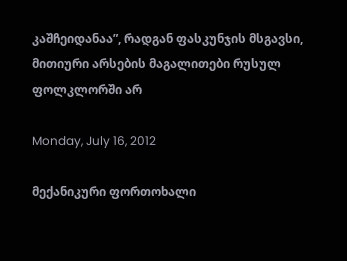კაშჩეიდანაა”, რადგან ფასკუნჯის მსგავსი, მითიური არსების მაგალითები რუსულ ფოლკლორში არ

Monday, July 16, 2012

მექანიკური ფორთოხალი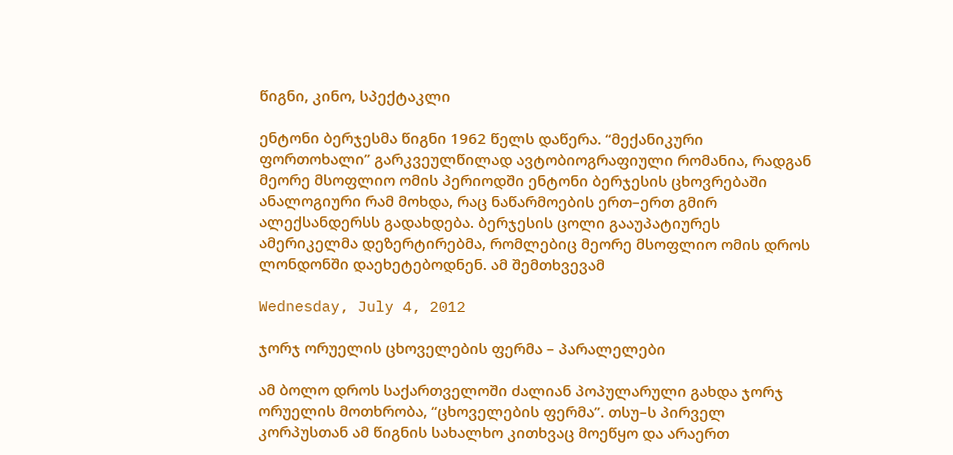წიგნი, კინო, სპექტაკლი

ენტონი ბერჯესმა წიგნი 1962 წელს დაწერა. “მექანიკური ფორთოხალი” გარკვეულწილად ავტობიოგრაფიული რომანია, რადგან მეორე მსოფლიო ომის პერიოდში ენტონი ბერჯესის ცხოვრებაში ანალოგიური რამ მოხდა, რაც ნაწარმოების ერთ–ერთ გმირ ალექსანდერსს გადახდება. ბერჯესის ცოლი გააუპატიურეს ამერიკელმა დეზერტირებმა, რომლებიც მეორე მსოფლიო ომის დროს ლონდონში დაეხეტებოდნენ. ამ შემთხვევამ

Wednesday, July 4, 2012

ჯორჯ ორუელის ცხოველების ფერმა – პარალელები

ამ ბოლო დროს საქართველოში ძალიან პოპულარული გახდა ჯორჯ ორუელის მოთხრობა, “ცხოველების ფერმა”. თსუ–ს პირველ კორპუსთან ამ წიგნის სახალხო კითხვაც მოეწყო და არაერთ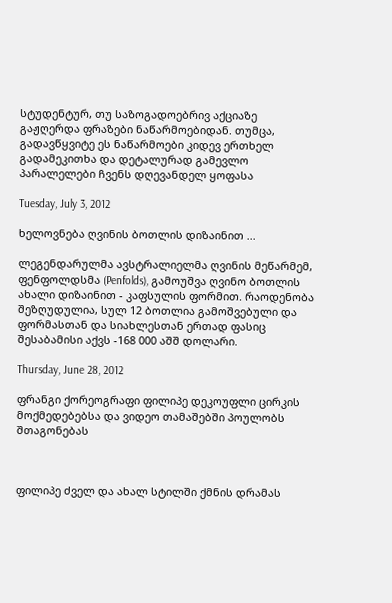სტუდენტურ, თუ საზოგადოებრივ აქციაზე გაჟღერდა ფრაზები ნაწარმოებიდან. თუმცა, გადავწყვიტე ეს ნაწარმოები კიდევ ერთხელ გადამეკითხა და დეტალურად გამევლო პარალელები ჩვენს დღევანდელ ყოფასა

Tuesday, July 3, 2012

ხელოვნება ღვინის ბოთლის დიზაინით ...

ლეგენდარულმა ავსტრალიელმა ღვინის მეწარმემ, ფენფოლდსმა (Penfolds), გამოუშვა ღვინო ბოთლის ახალი დიზაინით - კაფსულის ფორმით. რაოდენობა შეზღუდულია, სულ 12 ბოთლია გამოშვებული და ფორმასთან და სიახლესთან ერთად ფასიც შესაბამისი აქვს -168 000 აშშ დოლარი.

Thursday, June 28, 2012

ფრანგი ქორეოგრაფი ფილიპე დეკოუფლი ცირკის მოქმედებებსა და ვიდეო თამაშებში პოულობს შთაგონებას



ფილიპე ძველ და ახალ სტილში ქმნის დრამას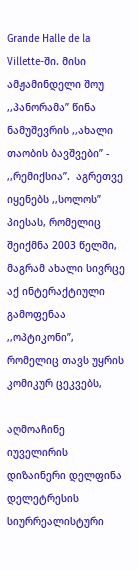Grande Halle de la Villette-ში. მისი ამჟამინდელი შოუ ,,პანორამა” წინა ნამუშევრის ,,ახალი თაობის ბავშვები” - ,,რემიქსია”.  აგრეთვე იყენებს ,,სოლოს” პიესას, რომელიც შეიქმნა 2003 წელში, მაგრამ ახალი სივრცე აქ ინტერაქტიული გამოფენაა ,,ოპტიკონი”, რომელიც თავს უყრის კომიკურ ცეკვებს,

აღმოაჩინე იუველირის დიზაინერი დელფინა დელეტრესის სიურრეალისტური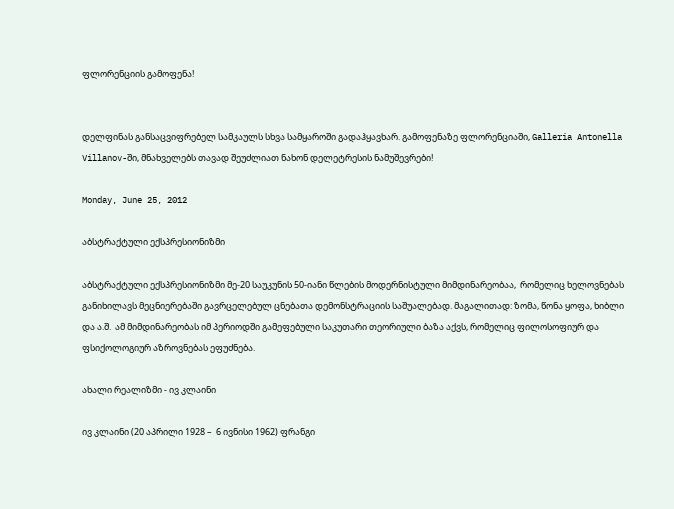ფლორენციის გამოფენა!


დელფინას განსაცვიფრებელ სამკაულს სხვა სამყაროში გადაჰყავხარ. გამოფენაზე ფლორენციაში, Galleria Antonella Villanov-ში, მნახველებს თავად შეუძლიათ ნახონ დელეტრესის ნამუშევრები!

Monday, June 25, 2012

აბსტრაქტული ექსპრესიონიზმი

აბსტრაქტული ექსპრესიონიზმი მე-20 საუკუნის 50-იანი წლების მოდერნისტული მიმდინარეობაა,  რომელიც ხელოვნებას განიხილავს მეცნიერებაში გავრცელებულ ცნებათა დემონსტრაციის საშუალებად. მაგალითად: ზომა, წონა ყოფა, ხიბლი და ა.შ.  ამ მიმდინარეობას იმ პერიოდში გამეფებული საკუთარი თეორიული ბაზა აქვს, რომელიც ფილოსოფიურ და ფსიქოლოგიურ აზროვნებას ეფუძნება.

ახალი რეალიზმი - ივ კლაინი

ივ კლაინი (20 აპრილი 1928 –  6 ივნისი 1962) ფრანგი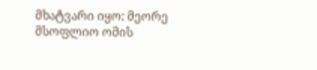მხატვარი იყო: მეორე მსოფლიო ომის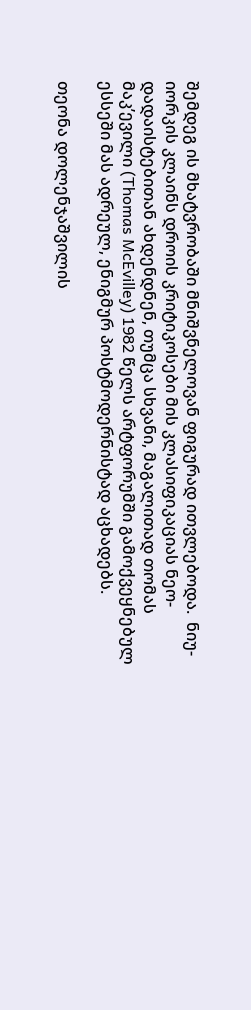შემდეგ ის მხატვრობაში მნიშვნელოვან ფიგურად ითვლებოდა.  ნიუ-იორკის კლაინს დროის კრიტიკოსები მის კლასიფიკაციას ნეო-დადაისტებითან ახდენდნენ, თუმცა სხვანი, მაგალითად თომას მაკ’ევილი (Thomas McEvilley) 1982 წელს არტფორუმში გამოქვეყნებულ ესსეში მას ადრეულ, ენიგმურ პოსტმოდერნისტად აცხადებს.

თეონა დოლენჯაშვილის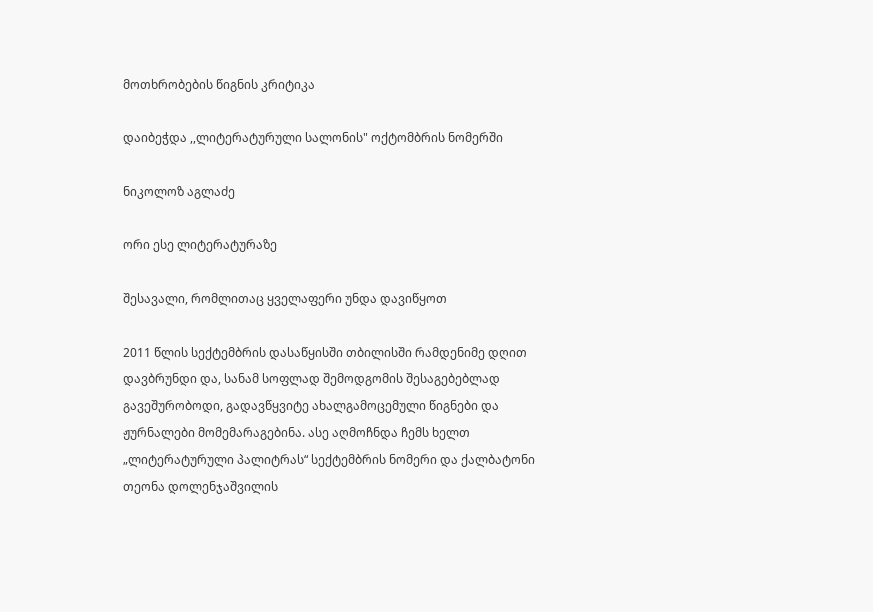მოთხრობების წიგნის კრიტიკა

დაიბეჭდა ,,ლიტერატურული სალონის" ოქტომბრის ნომერში

ნიკოლოზ აგლაძე

ორი ესე ლიტერატურაზე

შესავალი, რომლითაც ყველაფერი უნდა დავიწყოთ

2011 წლის სექტემბრის დასაწყისში თბილისში რამდენიმე დღით დავბრუნდი და, სანამ სოფლად შემოდგომის შესაგებებლად გავეშურობოდი, გადავწყვიტე ახალგამოცემული წიგნები და ჟურნალები მომემარაგებინა. ასე აღმოჩნდა ჩემს ხელთ „ლიტერატურული პალიტრას“ სექტემბრის ნომერი და ქალბატონი თეონა დოლენჯაშვილის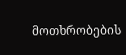მოთხრობების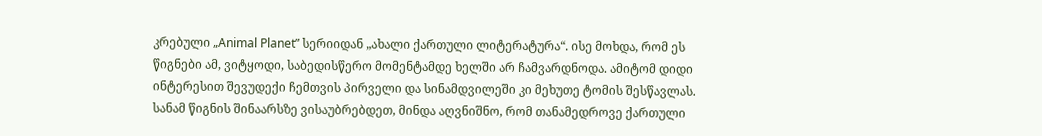კრებული „Animal Planet” სერიიდან „ახალი ქართული ლიტერატურა“. ისე მოხდა, რომ ეს წიგნები ამ, ვიტყოდი, საბედისწერო მომენტამდე ხელში არ ჩამვარდნოდა. ამიტომ დიდი ინტერესით შევუდექი ჩემთვის პირველი და სინამდვილეში კი მეხუთე ტომის შესწავლას. სანამ წიგნის შინაარსზე ვისაუბრებდეთ, მინდა აღვნიშნო, რომ თანამედროვე ქართული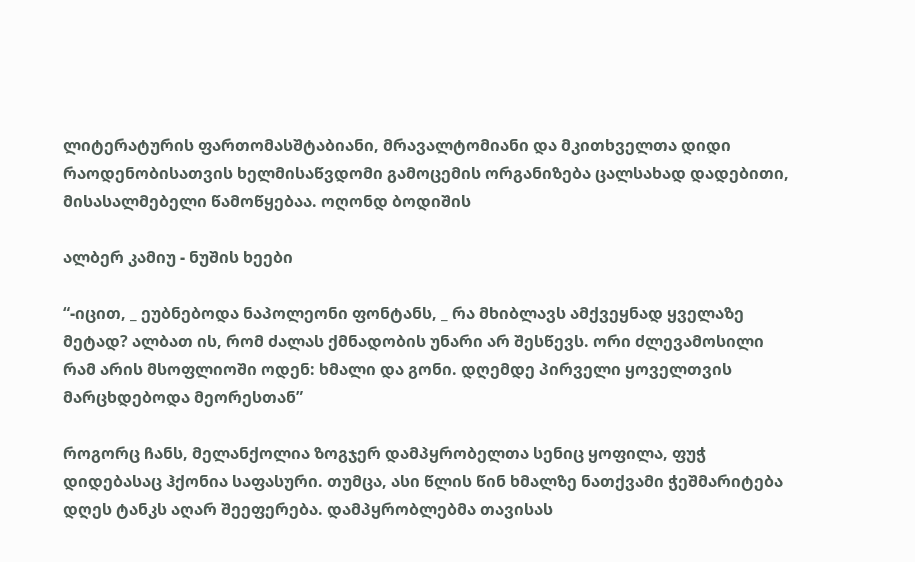ლიტერატურის ფართომასშტაბიანი, მრავალტომიანი და მკითხველთა დიდი რაოდენობისათვის ხელმისაწვდომი გამოცემის ორგანიზება ცალსახად დადებითი, მისასალმებელი წამოწყებაა. ოღონდ ბოდიშის

ალბერ კამიუ - ნუშის ხეები

“-იცით, _ ეუბნებოდა ნაპოლეონი ფონტანს, _ რა მხიბლავს ამქვეყნად ყველაზე მეტად? ალბათ ის, რომ ძალას ქმნადობის უნარი არ შესწევს. ორი ძლევამოსილი რამ არის მსოფლიოში ოდენ: ხმალი და გონი. დღემდე პირველი ყოველთვის მარცხდებოდა მეორესთან”

როგორც ჩანს, მელანქოლია ზოგჯერ დამპყრობელთა სენიც ყოფილა, ფუჭ დიდებასაც ჰქონია საფასური. თუმცა, ასი წლის წინ ხმალზე ნათქვამი ჭეშმარიტება დღეს ტანკს აღარ შეეფერება. დამპყრობლებმა თავისას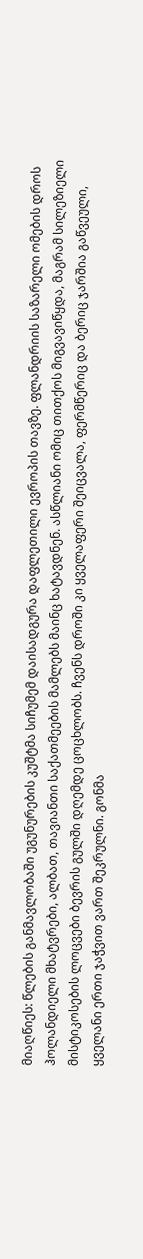მიაღწიეს: წლების განმავლობაში უგუნურების კუშტმა სიჩუმემ დაისადგურა დაფლეთილი ევროპის თავზე. ფლანდრიის საზარელი ომების დროს ჰოლანდიელი მხატვრები, ალბათ, თავიანთი საქათმეების მამლებს მაინც ხატავდნენ. ასწლიანი ომიც თითქოს მიგვავიწყდა, მაგრამ სილეზიელი მისტიკოსების ლოცვები ბევრის გულში დღემდე ცოცხლობს. ჩვენს დროში კი ყველაფერი შეიცვალა, ფერმწერიც და ბერიც ჯარშია გაწვეული, ყველანი ერთი ჯაჭვით ვართ შეკრულნი. გონმა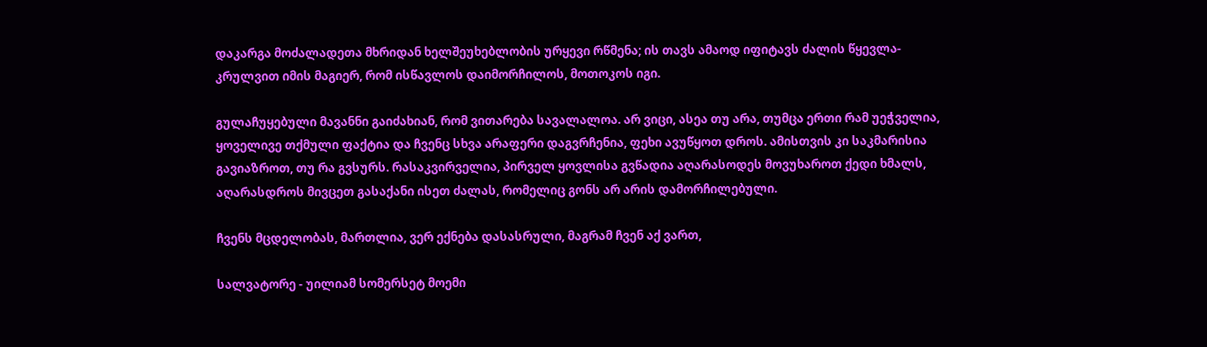დაკარგა მოძალადეთა მხრიდან ხელშეუხებლობის ურყევი რწმენა; ის თავს ამაოდ იფიტავს ძალის წყევლა-კრულვით იმის მაგიერ, რომ ისწავლოს დაიმორჩილოს, მოთოკოს იგი.

გულაჩუყებული მავანნი გაიძახიან, რომ ვითარება სავალალოა. არ ვიცი, ასეა თუ არა, თუმცა ერთი რამ უეჭველია, ყოველივე თქმული ფაქტია და ჩვენც სხვა არაფერი დაგვრჩენია, ფეხი ავუწყოთ დროს. ამისთვის კი საკმარისია გავიაზროთ, თუ რა გვსურს. რასაკვირველია, პირველ ყოვლისა გვწადია აღარასოდეს მოვუხაროთ ქედი ხმალს, აღარასდროს მივცეთ გასაქანი ისეთ ძალას, რომელიც გონს არ არის დამორჩილებული.

ჩვენს მცდელობას, მართლია, ვერ ექნება დასასრული, მაგრამ ჩვენ აქ ვართ,

სალვატორე - უილიამ სომერსეტ მოემი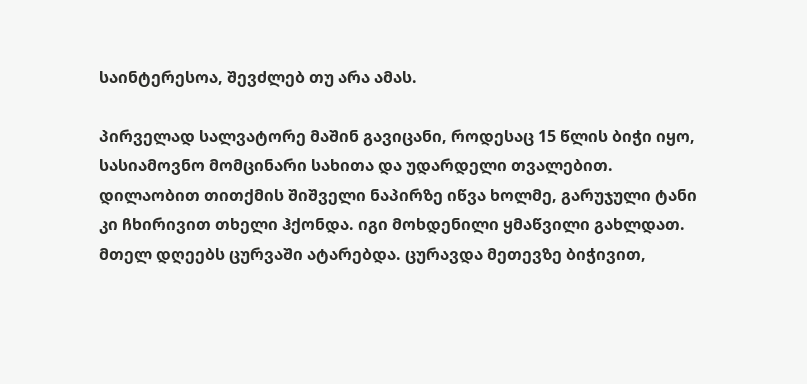საინტერესოა, შევძლებ თუ არა ამას.

პირველად სალვატორე მაშინ გავიცანი, როდესაც 15 წლის ბიჭი იყო, სასიამოვნო მომცინარი სახითა და უდარდელი თვალებით. დილაობით თითქმის შიშველი ნაპირზე იწვა ხოლმე, გარუჯული ტანი კი ჩხირივით თხელი ჰქონდა. იგი მოხდენილი ყმაწვილი გახლდათ.  მთელ დღეებს ცურვაში ატარებდა. ცურავდა მეთევზე ბიჭივით,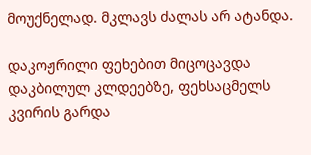მოუქნელად. მკლავს ძალას არ ატანდა.

დაკოჟრილი ფეხებით მიცოცავდა დაკბილულ კლდეებზე, ფეხსაცმელს კვირის გარდა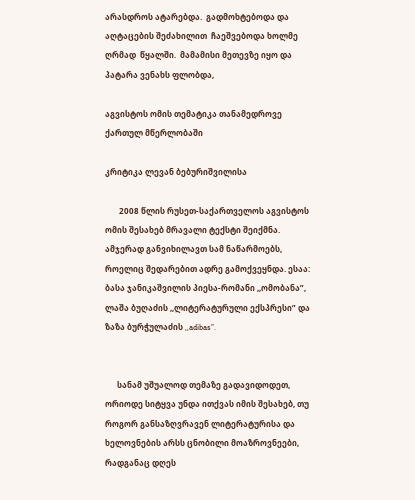არასდროს ატარებდა.  გადმოხტებოდა და აღტაცების შეძახილით  ჩაეშვებოდა ხოლმე ღრმად  წყალში.  მამამისი მეთევზე იყო და პატარა ვენახს ფლობდა,

აგვისტოს ომის თემატიკა თანამედროვე ქართულ მწერლობაში

კრიტიკა ლევან ბებურიშვილისა

       2008 წლის რუსეთ-საქართველოს აგვისტოს ომის შესახებ მრავალი ტექსტი შეიქმნა. ამჯერად განვიხილავთ სამ ნაწარმოებს, როელიც შედარებით ადრე გამოქვეყნდა. ესაა: ბასა ჯანიკაშვილის პიესა-რომანი ,,ომობანა”, ლაშა ბუღაძის ,,ლიტერატურული ექსპრესი” და ზაზა ბურჭულაძის ,,adibas”.


      სანამ უშუალოდ თემაზე გადავიდოდეთ, ორიოდე სიტყვა უნდა ითქვას იმის შესახებ, თუ როგორ განსაზღვრავენ ლიტერატურისა და ხელოვნების არსს ცნობილი მოაზროვნეები, რადგანაც დღეს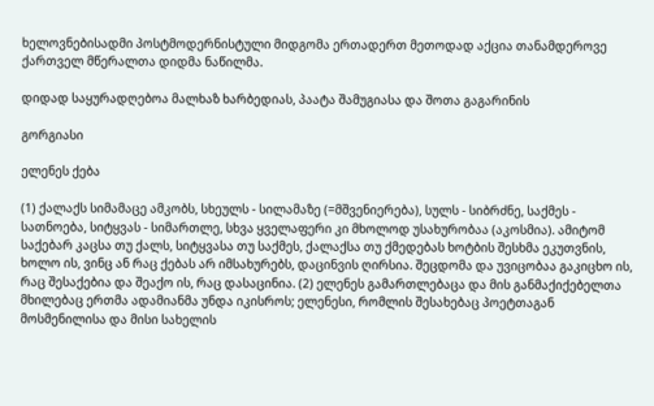ხელოვნებისადმი პოსტმოდერნისტული მიდგომა ერთადერთ მეთოდად აქცია თანამდეროვე ქართველ მწერალთა დიდმა ნაწილმა.

დიდად საყურადღებოა მალხაზ ხარბედიას, პაატა შამუგიასა და შოთა გაგარინის

გორგიასი

ელენეს ქება

(1) ქალაქს სიმამაცე ამკობს, სხეულს - სილამაზე (=მშვენიერება), სულს - სიბრძნე, საქმეს - სათნოება, სიტყვას - სიმართლე, სხვა ყველაფერი კი მხოლოდ უსახურობაა (აკოსმია). ამიტომ საქებარ კაცსა თუ ქალს, სიტყვასა თუ საქმეს, ქალაქსა თუ ქმედებას ხოტბის შესხმა ეკუთვნის, ხოლო ის, ვინც ან რაც ქებას არ იმსახურებს, დაცინვის ღირსია. შეცდომა და უვიცობაა გაკიცხო ის, რაც შესაქებია და შეაქო ის, რაც დასაცინია. (2) ელენეს გამართლებაცა და მის განმაქიქებელთა მხილებაც ერთმა ადამიანმა უნდა იკისროს; ელენესი, რომლის შესახებაც პოეტთაგან მოსმენილისა და მისი სახელის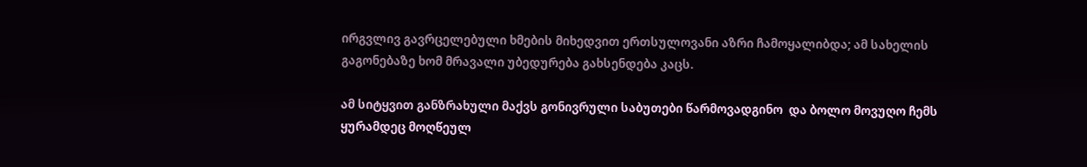ირგვლივ გავრცელებული ხმების მიხედვით ერთსულოვანი აზრი ჩამოყალიბდა; ამ სახელის გაგონებაზე ხომ მრავალი უბედურება გახსენდება კაცს.

ამ სიტყვით განზრახული მაქვს გონივრული საბუთები წარმოვადგინო  და ბოლო მოვუღო ჩემს ყურამდეც მოღწეულ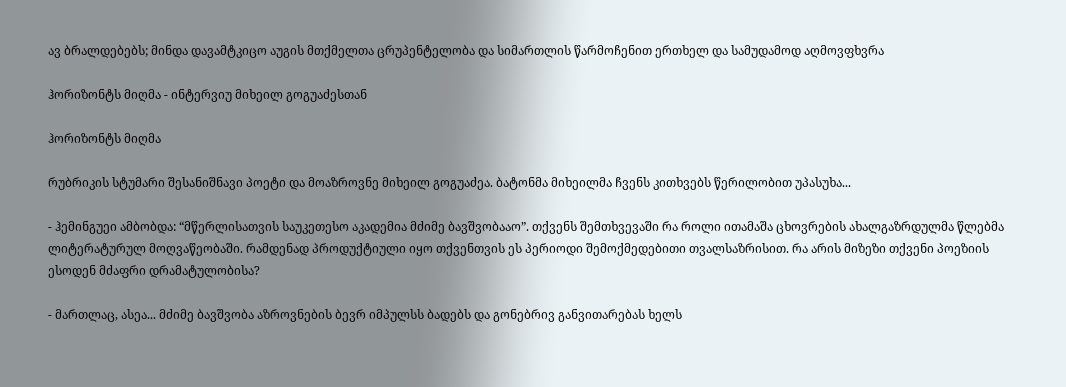ავ ბრალდებებს; მინდა დავამტკიცო აუგის მთქმელთა ცრუპენტელობა და სიმართლის წარმოჩენით ერთხელ და სამუდამოდ აღმოვფხვრა

ჰორიზონტს მიღმა - ინტერვიუ მიხეილ გოგუაძესთან

ჰორიზონტს მიღმა

რუბრიკის სტუმარი შესანიშნავი პოეტი და მოაზროვნე მიხეილ გოგუაძეა. ბატონმა მიხეილმა ჩვენს კითხვებს წერილობით უპასუხა...

- ჰემინგუეი ამბობდა: “მწერლისათვის საუკეთესო აკადემია მძიმე ბავშვობააო”. თქვენს შემთხვევაში რა როლი ითამაშა ცხოვრების ახალგაზრდულმა წლებმა ლიტერატურულ მოღვაწეობაში. რამდენად პროდუქტიული იყო თქვენთვის ეს პერიოდი შემოქმედებითი თვალსაზრისით. რა არის მიზეზი თქვენი პოეზიის ესოდენ მძაფრი დრამატულობისა?

- მართლაც, ასეა... მძიმე ბავშვობა აზროვნების ბევრ იმპულსს ბადებს და გონებრივ განვითარებას ხელს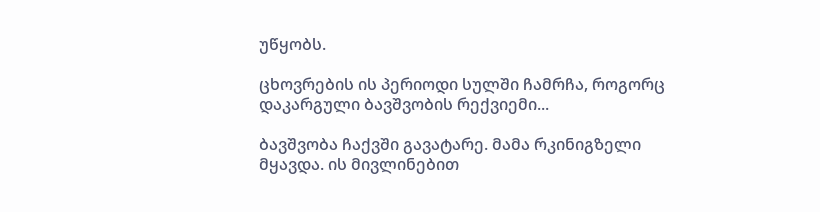უწყობს.

ცხოვრების ის პერიოდი სულში ჩამრჩა, როგორც დაკარგული ბავშვობის რექვიემი...

ბავშვობა ჩაქვში გავატარე. მამა რკინიგზელი მყავდა. ის მივლინებით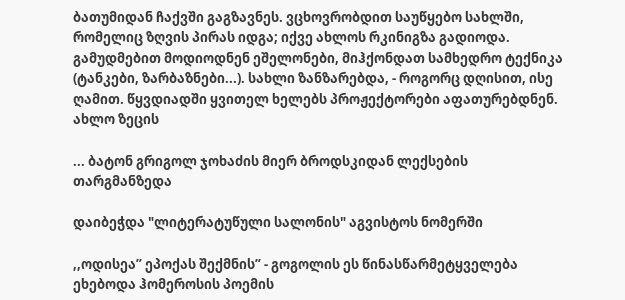ბათუმიდან ჩაქვში გაგზავნეს. ვცხოვრობდით საუწყებო სახლში, რომელიც ზღვის პირას იდგა; იქვე ახლოს რკინიგზა გადიოდა. გამუდმებით მოდიოდნენ ეშელონები, მიჰქონდათ სამხედრო ტექნიკა (ტანკები, ზარბაზნები...). სახლი ზანზარებდა, - როგორც დღისით, ისე ღამით. წყვდიადში ყვითელ ხელებს პროჟექტორები აფათურებდნენ. ახლო ზეცის

... ბატონ გრიგოლ ჯოხაძის მიერ ბროდსკიდან ლექსების თარგმანზედა

დაიბეჭდა "ლიტერატუწული სალონის" აგვისტოს ნომერში

,,ოდისეა” ეპოქას შექმნის” - გოგოლის ეს წინასწარმეტყველება ეხებოდა ჰომეროსის პოემის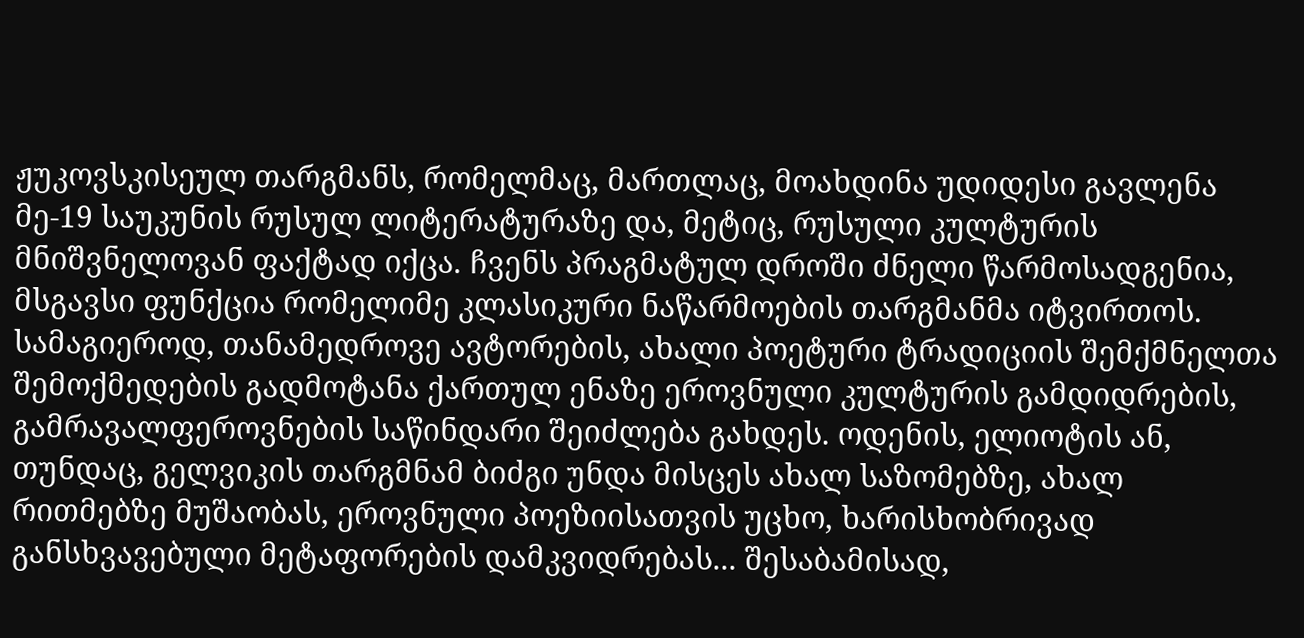ჟუკოვსკისეულ თარგმანს, რომელმაც, მართლაც, მოახდინა უდიდესი გავლენა მე-19 საუკუნის რუსულ ლიტერატურაზე და, მეტიც, რუსული კულტურის მნიშვნელოვან ფაქტად იქცა. ჩვენს პრაგმატულ დროში ძნელი წარმოსადგენია, მსგავსი ფუნქცია რომელიმე კლასიკური ნაწარმოების თარგმანმა იტვირთოს. სამაგიეროდ, თანამედროვე ავტორების, ახალი პოეტური ტრადიციის შემქმნელთა შემოქმედების გადმოტანა ქართულ ენაზე ეროვნული კულტურის გამდიდრების, გამრავალფეროვნების საწინდარი შეიძლება გახდეს. ოდენის, ელიოტის ან, თუნდაც, გელვიკის თარგმნამ ბიძგი უნდა მისცეს ახალ საზომებზე, ახალ რითმებზე მუშაობას, ეროვნული პოეზიისათვის უცხო, ხარისხობრივად განსხვავებული მეტაფორების დამკვიდრებას... შესაბამისად,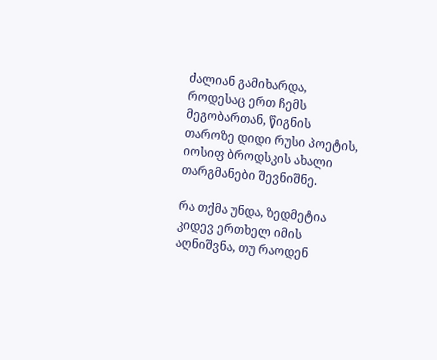ძალიან გამიხარდა, როდესაც ერთ ჩემს მეგობართან, წიგნის თაროზე დიდი რუსი პოეტის, იოსიფ ბროდსკის ახალი თარგმანები შევნიშნე.

რა თქმა უნდა, ზედმეტია კიდევ ერთხელ იმის აღნიშვნა, თუ რაოდენ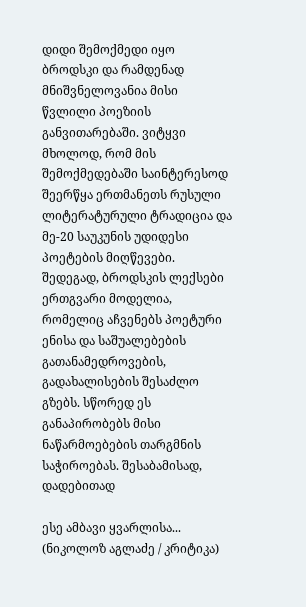დიდი შემოქმედი იყო ბროდსკი და რამდენად მნიშვნელოვანია მისი წვლილი პოეზიის განვითარებაში. ვიტყვი მხოლოდ, რომ მის შემოქმედებაში საინტერესოდ შეერწყა ერთმანეთს რუსული ლიტერატურული ტრადიცია და მე-20 საუკუნის უდიდესი პოეტების მიღწევები. შედეგად, ბროდსკის ლექსები ერთგვარი მოდელია, რომელიც აჩვენებს პოეტური ენისა და საშუალებების გათანამედროვების, გადახალისების შესაძლო გზებს. სწორედ ეს განაპირობებს მისი ნაწარმოებების თარგმნის საჭიროებას. შესაბამისად, დადებითად

ესე ამბავი ყვარლისა... (ნიკოლოზ აგლაძე / კრიტიკა)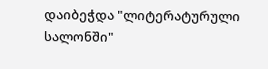დაიბეჭდა "ლიტერატურული სალონში"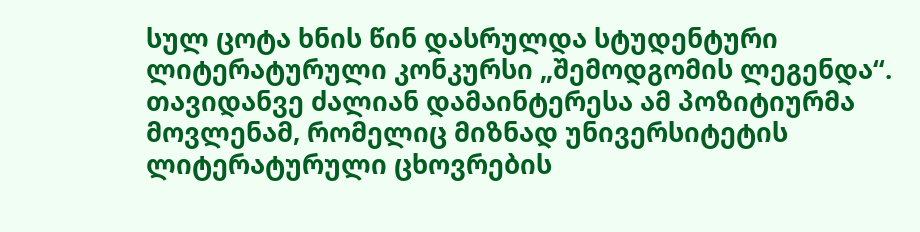სულ ცოტა ხნის წინ დასრულდა სტუდენტური ლიტერატურული კონკურსი „შემოდგომის ლეგენდა“. თავიდანვე ძალიან დამაინტერესა ამ პოზიტიურმა მოვლენამ, რომელიც მიზნად უნივერსიტეტის ლიტერატურული ცხოვრების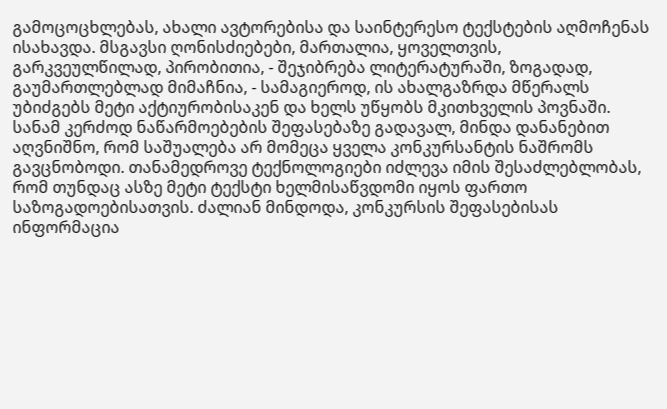გამოცოცხლებას, ახალი ავტორებისა და საინტერესო ტექსტების აღმოჩენას ისახავდა. მსგავსი ღონისძიებები, მართალია, ყოველთვის, გარკვეულწილად, პირობითია, - შეჯიბრება ლიტერატურაში, ზოგადად, გაუმართლებლად მიმაჩნია, - სამაგიეროდ, ის ახალგაზრდა მწერალს უბიძგებს მეტი აქტიურობისაკენ და ხელს უწყობს მკითხველის პოვნაში. სანამ კერძოდ ნაწარმოებების შეფასებაზე გადავალ, მინდა დანანებით აღვნიშნო, რომ საშუალება არ მომეცა ყველა კონკურსანტის ნაშრომს გავცნობოდი. თანამედროვე ტექნოლოგიები იძლევა იმის შესაძლებლობას, რომ თუნდაც ასზე მეტი ტექსტი ხელმისაწვდომი იყოს ფართო საზოგადოებისათვის. ძალიან მინდოდა, კონკურსის შეფასებისას ინფორმაცია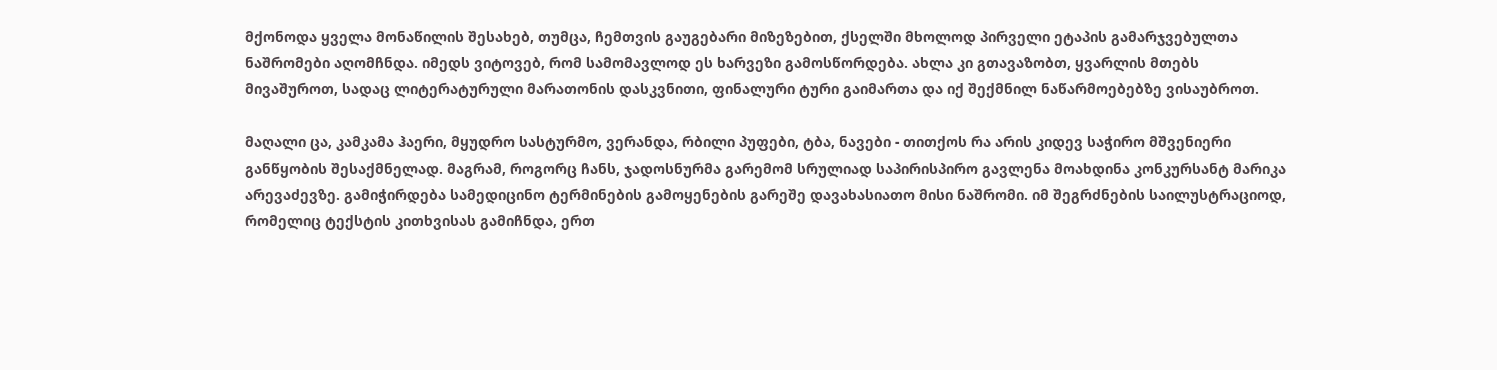მქონოდა ყველა მონაწილის შესახებ, თუმცა, ჩემთვის გაუგებარი მიზეზებით, ქსელში მხოლოდ პირველი ეტაპის გამარჯვებულთა ნაშრომები აღომჩნდა. იმედს ვიტოვებ, რომ სამომავლოდ ეს ხარვეზი გამოსწორდება. ახლა კი გთავაზობთ, ყვარლის მთებს მივაშუროთ, სადაც ლიტერატურული მარათონის დასკვნითი, ფინალური ტური გაიმართა და იქ შექმნილ ნაწარმოებებზე ვისაუბროთ.

მაღალი ცა, კამკამა ჰაერი, მყუდრო სასტურმო, ვერანდა, რბილი პუფები, ტბა, ნავები - თითქოს რა არის კიდევ საჭირო მშვენიერი განწყობის შესაქმნელად. მაგრამ, როგორც ჩანს, ჯადოსნურმა გარემომ სრულიად საპირისპირო გავლენა მოახდინა კონკურსანტ მარიკა არევაძევზე. გამიჭირდება სამედიცინო ტერმინების გამოყენების გარეშე დავახასიათო მისი ნაშრომი. იმ შეგრძნების საილუსტრაციოდ, რომელიც ტექსტის კითხვისას გამიჩნდა, ერთ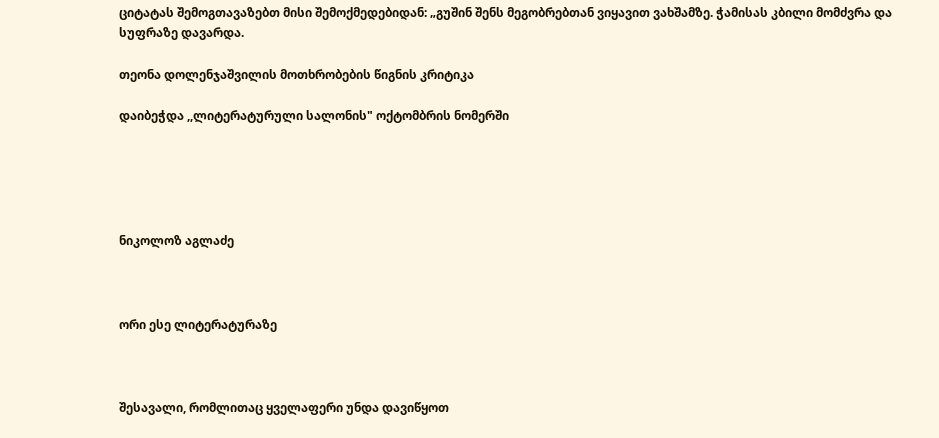ციტატას შემოგთავაზებთ მისი შემოქმედებიდან: „გუშინ შენს მეგობრებთან ვიყავით ვახშამზე. ჭამისას კბილი მომძვრა და სუფრაზე დავარდა.

თეონა დოლენჯაშვილის მოთხრობების წიგნის კრიტიკა

დაიბეჭდა ,,ლიტერატურული სალონის" ოქტომბრის ნომერში





ნიკოლოზ აგლაძე



ორი ესე ლიტერატურაზე



შესავალი, რომლითაც ყველაფერი უნდა დავიწყოთ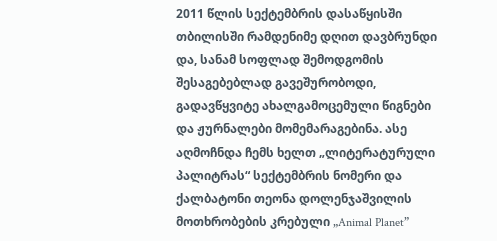2011 წლის სექტემბრის დასაწყისში თბილისში რამდენიმე დღით დავბრუნდი და, სანამ სოფლად შემოდგომის შესაგებებლად გავეშურობოდი, გადავწყვიტე ახალგამოცემული წიგნები და ჟურნალები მომემარაგებინა. ასე აღმოჩნდა ჩემს ხელთ „ლიტერატურული პალიტრას“ სექტემბრის ნომერი და ქალბატონი თეონა დოლენჯაშვილის მოთხრობების კრებული „Animal Planet”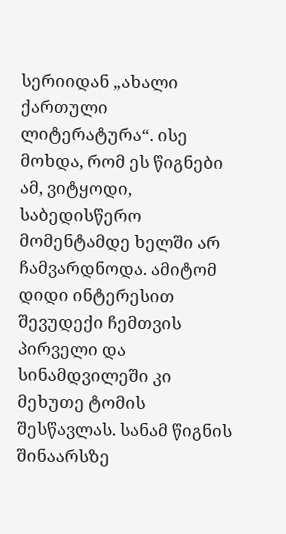სერიიდან „ახალი ქართული ლიტერატურა“. ისე მოხდა, რომ ეს წიგნები ამ, ვიტყოდი, საბედისწერო მომენტამდე ხელში არ ჩამვარდნოდა. ამიტომ დიდი ინტერესით შევუდექი ჩემთვის პირველი და სინამდვილეში კი მეხუთე ტომის შესწავლას. სანამ წიგნის შინაარსზე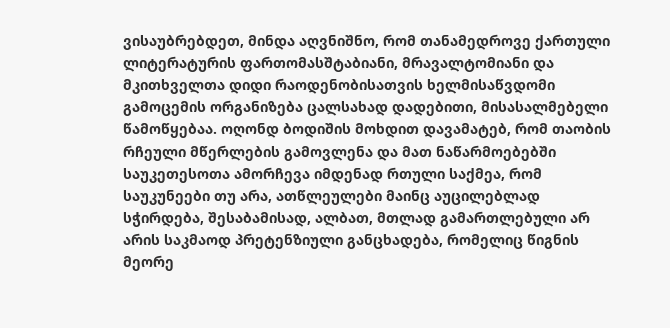ვისაუბრებდეთ, მინდა აღვნიშნო, რომ თანამედროვე ქართული ლიტერატურის ფართომასშტაბიანი, მრავალტომიანი და მკითხველთა დიდი რაოდენობისათვის ხელმისაწვდომი გამოცემის ორგანიზება ცალსახად დადებითი, მისასალმებელი წამოწყებაა. ოღონდ ბოდიშის მოხდით დავამატებ, რომ თაობის რჩეული მწერლების გამოვლენა და მათ ნაწარმოებებში საუკეთესოთა ამორჩევა იმდენად რთული საქმეა, რომ საუკუნეები თუ არა, ათწლეულები მაინც აუცილებლად სჭირდება, შესაბამისად, ალბათ, მთლად გამართლებული არ არის საკმაოდ პრეტენზიული განცხადება, რომელიც წიგნის მეორე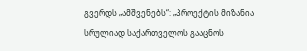გვერდს „ამშვენებს“: „პროექტის მიზანია სრულიად საქართველოს გააცნოს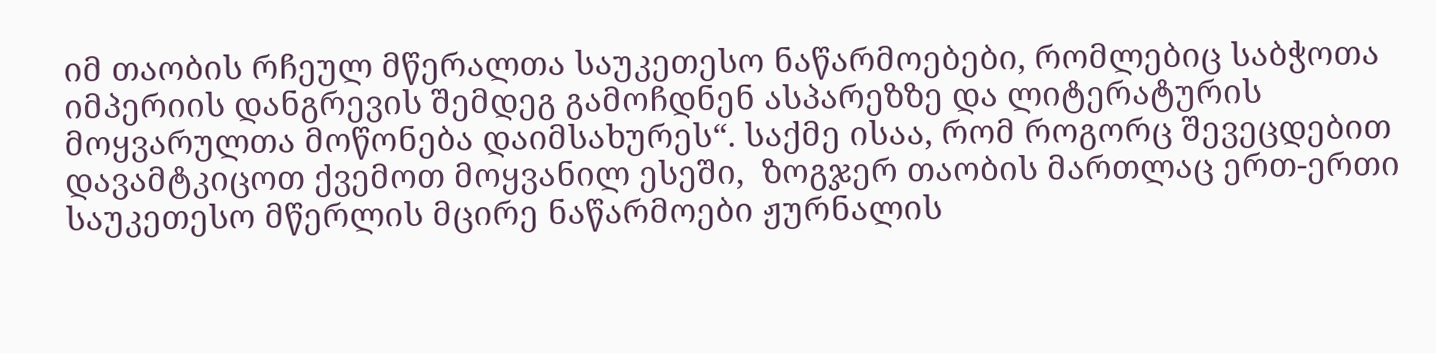იმ თაობის რჩეულ მწერალთა საუკეთესო ნაწარმოებები, რომლებიც საბჭოთა იმპერიის დანგრევის შემდეგ გამოჩდნენ ასპარეზზე და ლიტერატურის მოყვარულთა მოწონება დაიმსახურეს“. საქმე ისაა, რომ როგორც შევეცდებით დავამტკიცოთ ქვემოთ მოყვანილ ესეში,  ზოგჯერ თაობის მართლაც ერთ-ერთი საუკეთესო მწერლის მცირე ნაწარმოები ჟურნალის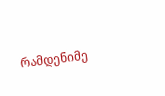რამდენიმე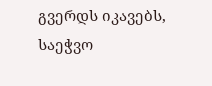გვერდს იკავებს, საეჭვო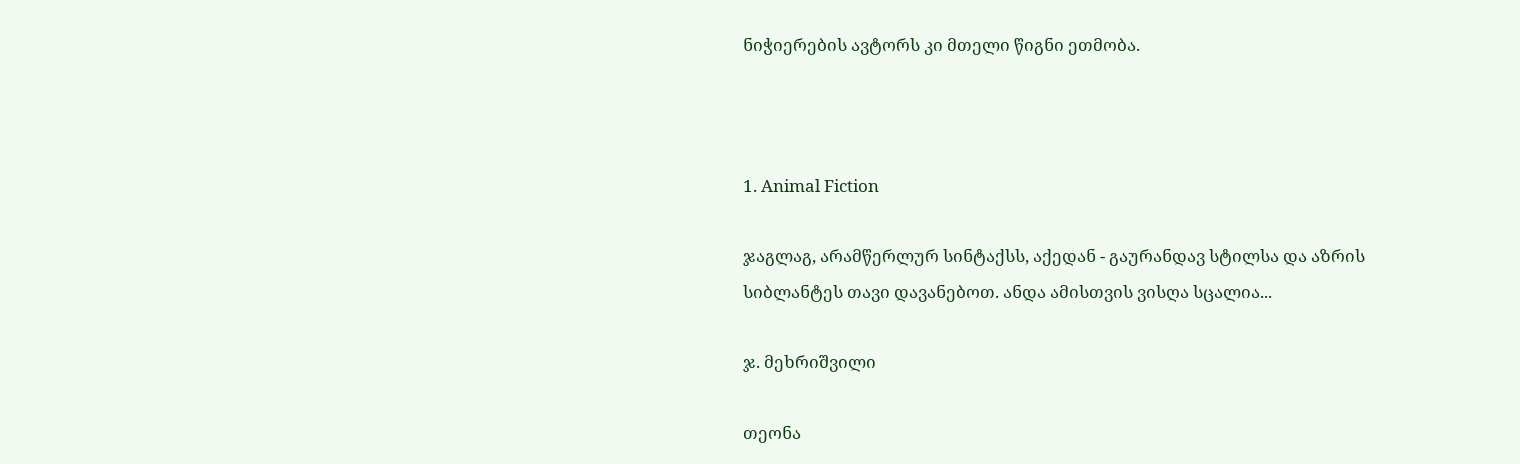ნიჭიერების ავტორს კი მთელი წიგნი ეთმობა.



1. Animal Fiction

ჯაგლაგ, არამწერლურ სინტაქსს, აქედან - გაურანდავ სტილსა და აზრის სიბლანტეს თავი დავანებოთ. ანდა ამისთვის ვისღა სცალია...

ჯ. მეხრიშვილი

თეონა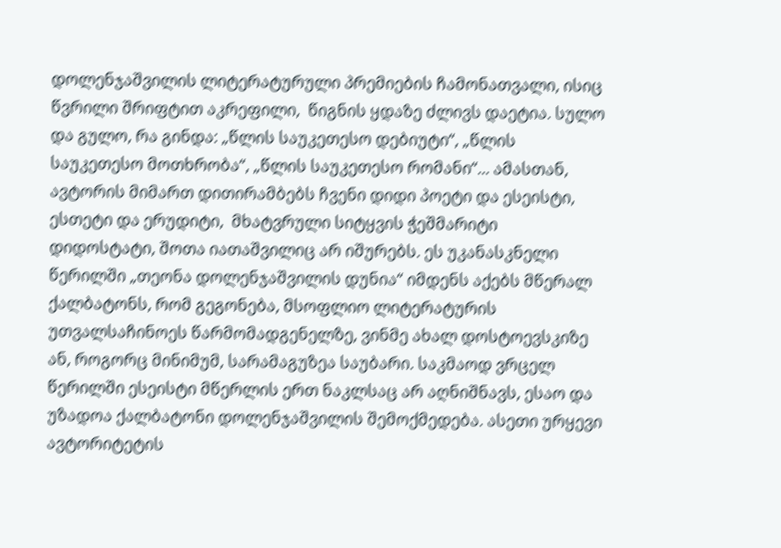დოლენჯაშვილის ლიტერატურული პრემიების ჩამონათვალი, ისიც წვრილი შრიფტით აკრეფილი,  წიგნის ყდაზე ძლივს დაეტია. სულო და გულო, რა გინდა: „წლის საუკეთესო დებიუტი“, „წლის საუკეთესო მოთხრობა“, „წლის საუკეთესო რომანი“... ამასთან, ავტორის მიმართ დითირამბებს ჩვენი დიდი პოეტი და ესეისტი, ესთეტი და ერუდიტი,  მხატვრული სიტყვის ჭეშმარიტი დიდოსტატი, შოთა იათაშვილიც არ იშურებს. ეს უკანასკნელი წერილში „თეონა დოლენჯაშვილის დუნია“ იმდენს აქებს მწერალ ქალბატონს, რომ გეგონება, მსოფლიო ლიტერატურის უთვალსაჩინოეს წარმომადგენელზე, ვინმე ახალ დოსტოევსკიზე ან, როგორც მინიმუმ, სარამაგუზეა საუბარი. საკმაოდ ვრცელ წერილში ესეისტი მწერლის ერთ ნაკლსაც არ აღნიშნავს, ესაო და უზადოა ქალბატონი დოლენჯაშვილის შემოქმედება. ასეთი ურყევი ავტორიტეტის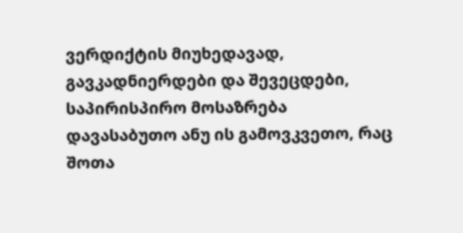ვერდიქტის მიუხედავად, გავკადნიერდები და შევეცდები, საპირისპირო მოსაზრება დავასაბუთო ანუ ის გამოვკვეთო, რაც შოთა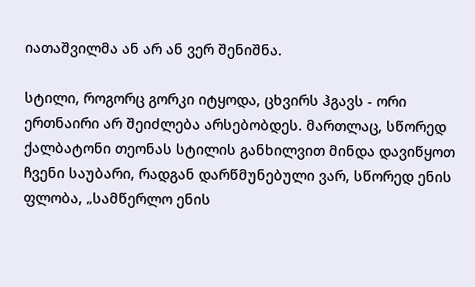იათაშვილმა ან არ ან ვერ შენიშნა.

სტილი, როგორც გორკი იტყოდა, ცხვირს ჰგავს - ორი ერთნაირი არ შეიძლება არსებობდეს. მართლაც, სწორედ ქალბატონი თეონას სტილის განხილვით მინდა დავიწყოთ ჩვენი საუბარი, რადგან დარწმუნებული ვარ, სწორედ ენის ფლობა, „სამწერლო ენის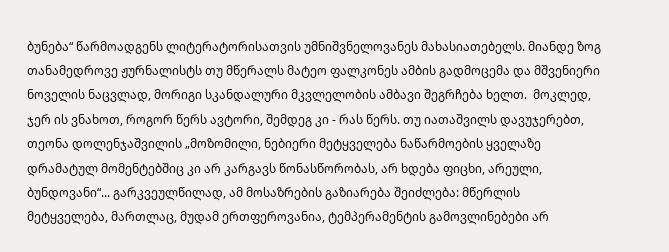ბუნება“ წარმოადგენს ლიტერატორისათვის უმნიშვნელოვანეს მახასიათებელს. მიანდე ზოგ თანამედროვე ჟურნალისტს თუ მწერალს მატეო ფალკონეს ამბის გადმოცემა და მშვენიერი ნოველის ნაცვლად, მორიგი სკანდალური მკვლელობის ამბავი შეგრჩება ხელთ.  მოკლედ, ჯერ ის ვნახოთ, როგორ წერს ავტორი, შემდეგ კი - რას წერს. თუ იათაშვილს დავუჯერებთ, თეონა დოლენჯაშვილის „მოზომილი, ნებიერი მეტყველება ნაწარმოების ყველაზე დრამატულ მომენტებშიც კი არ კარგავს წონასწორობას, არ ხდება ფიცხი, არეული, ბუნდოვანი“... გარკვეულწილად, ამ მოსაზრების გაზიარება შეიძლება: მწერლის მეტყველება, მართლაც, მუდამ ერთფეროვანია, ტემპერამენტის გამოვლინებები არ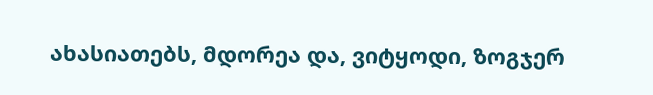ახასიათებს, მდორეა და, ვიტყოდი, ზოგჯერ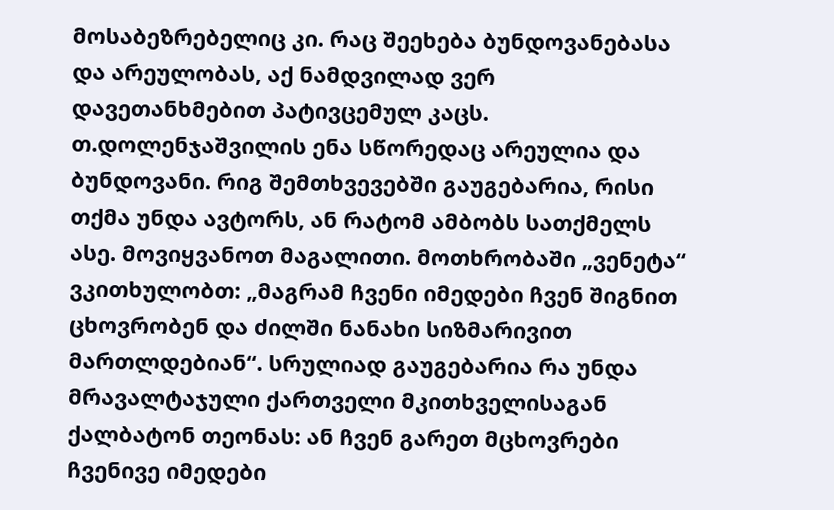მოსაბეზრებელიც კი. რაც შეეხება ბუნდოვანებასა და არეულობას, აქ ნამდვილად ვერ დავეთანხმებით პატივცემულ კაცს. თ.დოლენჯაშვილის ენა სწორედაც არეულია და ბუნდოვანი. რიგ შემთხვევებში გაუგებარია, რისი თქმა უნდა ავტორს, ან რატომ ამბობს სათქმელს ასე. მოვიყვანოთ მაგალითი. მოთხრობაში „ვენეტა“ ვკითხულობთ: „მაგრამ ჩვენი იმედები ჩვენ შიგნით ცხოვრობენ და ძილში ნანახი სიზმარივით მართლდებიან“. სრულიად გაუგებარია რა უნდა მრავალტაჯული ქართველი მკითხველისაგან ქალბატონ თეონას: ან ჩვენ გარეთ მცხოვრები ჩვენივე იმედები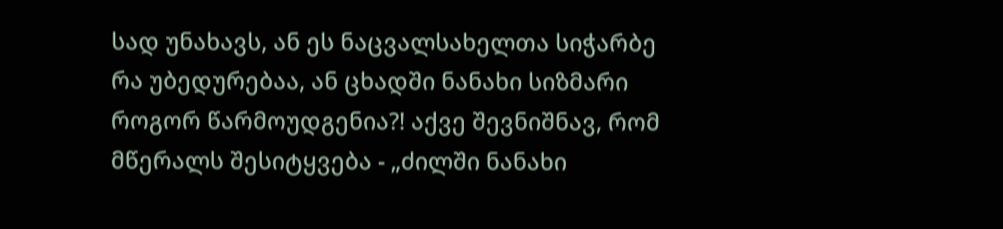სად უნახავს, ან ეს ნაცვალსახელთა სიჭარბე რა უბედურებაა, ან ცხადში ნანახი სიზმარი როგორ წარმოუდგენია?! აქვე შევნიშნავ, რომ მწერალს შესიტყვება - „ძილში ნანახი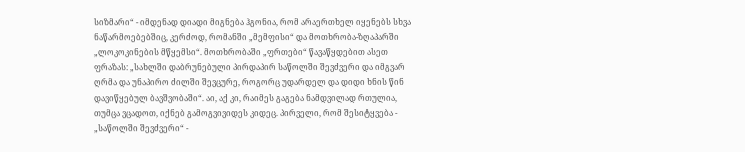სიზმარი“ - იმდენად დიადი მიგნება ჰგონია, რომ არაერთხელ იყენებს სხვა ნაწარმოებებშიც, კერძოდ, რომანში „მემფისი“ და მოთხრობა-ზღაპარში „ლოკოკინების მწყემსი“. მოთხრობაში „ფრთები“ წავაწყდებით ასეთ ფრაზას: „სახლში დაბრუნებული პირდაპირ საწოლში შევძვერი და იმგვარ ღრმა და უნაპირო ძილში შევცურე, როგორც უდარდელ და დიდი ხნის წინ დავიწყებულ ბავშვობაში“. აი, აქ კი, რაიმეს გაგება ნამდვილად რთულია, თუმცა ვცადოთ, იქნებ გამოგვივიდეს კიდეც. პირველი, რომ შესიტყვება - „საწოლში შევძვერი“ -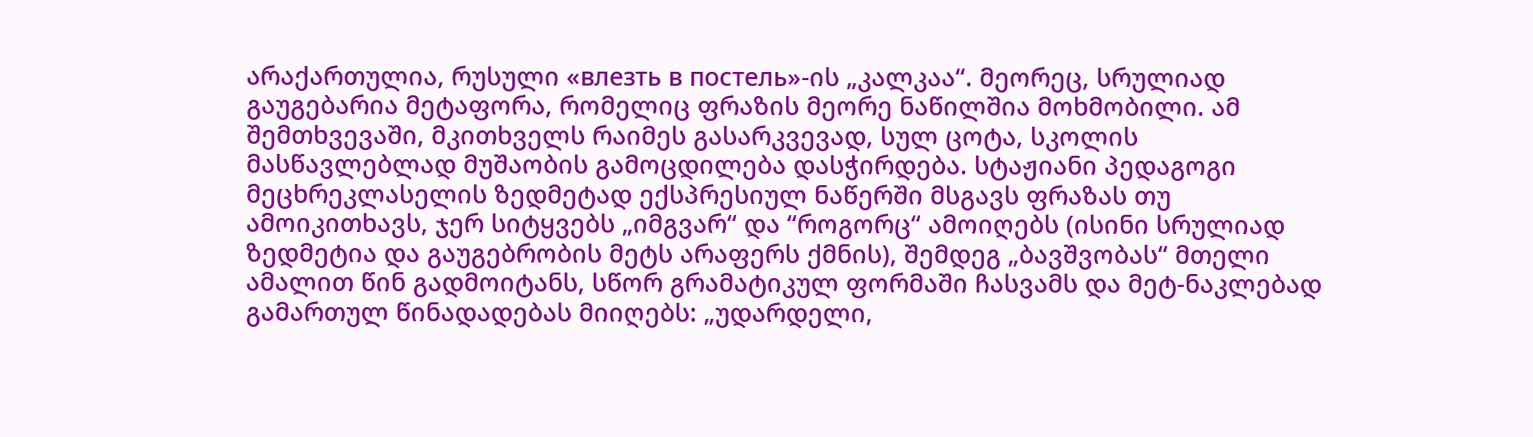არაქართულია, რუსული «влезть в постель»-ის „კალკაა“. მეორეც, სრულიად გაუგებარია მეტაფორა, რომელიც ფრაზის მეორე ნაწილშია მოხმობილი. ამ შემთხვევაში, მკითხველს რაიმეს გასარკვევად, სულ ცოტა, სკოლის მასწავლებლად მუშაობის გამოცდილება დასჭირდება. სტაჟიანი პედაგოგი მეცხრეკლასელის ზედმეტად ექსპრესიულ ნაწერში მსგავს ფრაზას თუ ამოიკითხავს, ჯერ სიტყვებს „იმგვარ“ და “როგორც“ ამოიღებს (ისინი სრულიად ზედმეტია და გაუგებრობის მეტს არაფერს ქმნის), შემდეგ „ბავშვობას“ მთელი ამალით წინ გადმოიტანს, სწორ გრამატიკულ ფორმაში ჩასვამს და მეტ-ნაკლებად გამართულ წინადადებას მიიღებს: „უდარდელი,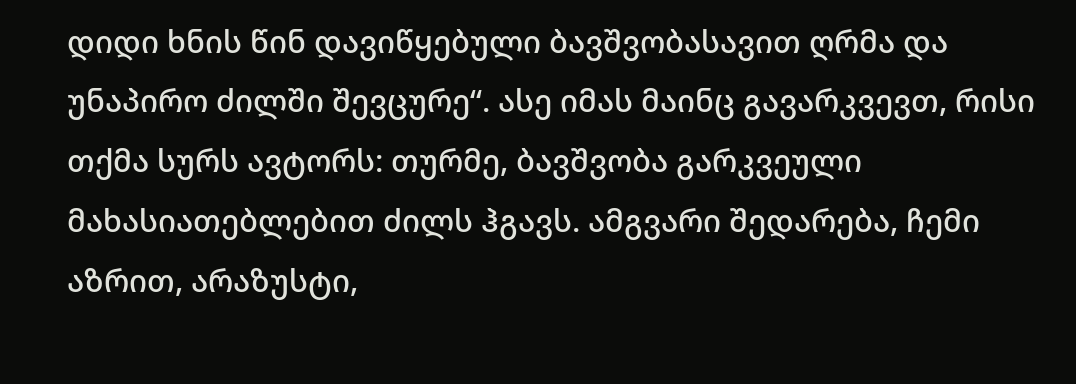დიდი ხნის წინ დავიწყებული ბავშვობასავით ღრმა და უნაპირო ძილში შევცურე“. ასე იმას მაინც გავარკვევთ, რისი თქმა სურს ავტორს: თურმე, ბავშვობა გარკვეული მახასიათებლებით ძილს ჰგავს. ამგვარი შედარება, ჩემი აზრით, არაზუსტი,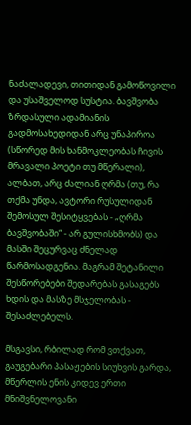ნაძალადევი, თითიდან გამოწოვილი  და უსაშველოდ სუსტია. ბავშვობა ზრდასული ადამიანის გადმოსახედიდან არც უნაპიროა (სწორედ მის ხანმოკლეობას ჩივის მრავალი პოეტი თუ მწერალი), ალბათ, არც ძალიან ღრმა (თუ, რა თქმა უნდა, ავტორი რუსულიდან შემოსულ შესიტყვებას - „ღრმა ბავშვობაში“ - არ გულისხმობს) და მასში შეცურვაც ძნელად წარმოსადგენია. მაგრამ შეტანილი შესწორებები შედარებას გასაგებს ხდის და მასზე მსჯელობას - შესაძლებელს.

მსგავსი, რბილად რომ ვთქვათ, გაუგებარი პასაჟების სიუხვის გარდა, მწერლის ენის კიდევ ერთი მნიშვნელოვანი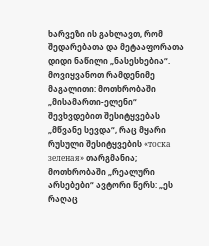ხარვეზი ის გახლავთ, რომ შედარებათა და მეტააფორათა დიდი ნაწილი „ნასესხებია“. მოვიყვანოთ რამდენიმე მაგალითი: მოთხრობაში „მისამართი-ელენი“ შევხვდებით შესიტყვებას „მწვანე სევდა“, რაც მყარი რუსული შესიტყვების «тоска зеленая» თარგმანია; მოთხრობაში „რეალური არსებები“ ავტორი წერს: „ეს რაღაც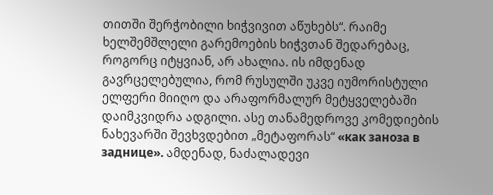თითში შერჭობილი ხიჭვივით აწუხებს“. რაიმე ხელშემშლელი გარემოების ხიჭვთან შედარებაც, როგორც იტყვიან, არ ახალია. ის იმდენად  გავრცელებულია, რომ რუსულში უკვე იუმორისტული ელფერი მიიღო და არაფორმალურ მეტყველებაში დაიმკვიდრა ადგილი. ასე თანამედროვე კომედიების ნახევარში შევხვდებით „მეტაფორას“ «как заноза в заднице». ამდენად, ნაძალადევი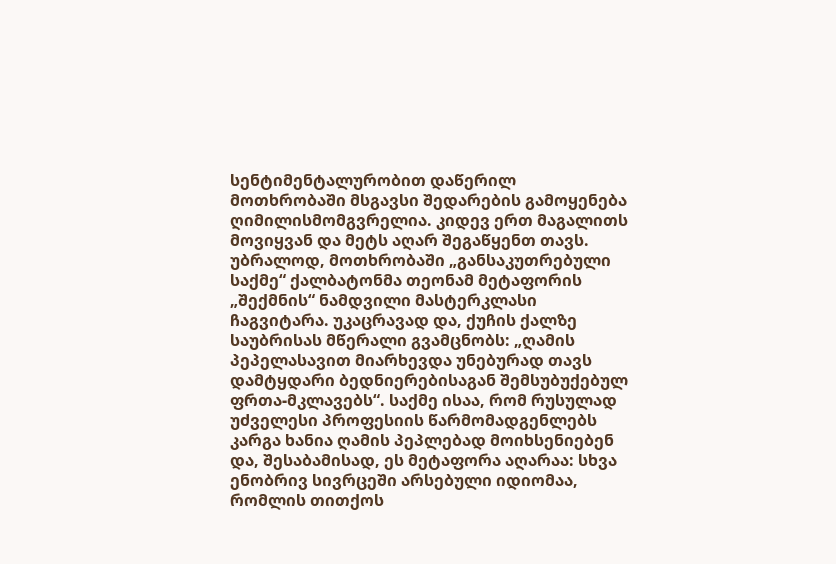სენტიმენტალურობით დაწერილ მოთხრობაში მსგავსი შედარების გამოყენება ღიმილისმომგვრელია. კიდევ ერთ მაგალითს მოვიყვან და მეტს აღარ შეგაწყენთ თავს. უბრალოდ, მოთხრობაში „განსაკუთრებული საქმე“ ქალბატონმა თეონამ მეტაფორის „შექმნის“ ნამდვილი მასტერკლასი ჩაგვიტარა. უკაცრავად და, ქუჩის ქალზე საუბრისას მწერალი გვამცნობს: „ღამის პეპელასავით მიარხევდა უნებურად თავს დამტყდარი ბედნიერებისაგან შემსუბუქებულ ფრთა-მკლავებს“. საქმე ისაა, რომ რუსულად უძველესი პროფესიის წარმომადგენლებს კარგა ხანია ღამის პეპლებად მოიხსენიებენ და, შესაბამისად, ეს მეტაფორა აღარაა: სხვა ენობრივ სივრცეში არსებული იდიომაა, რომლის თითქოს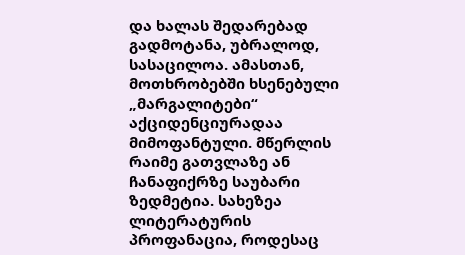და ხალას შედარებად გადმოტანა, უბრალოდ, სასაცილოა. ამასთან, მოთხრობებში ხსენებული „მარგალიტები“ აქციდენციურადაა მიმოფანტული. მწერლის რაიმე გათვლაზე ან ჩანაფიქრზე საუბარი ზედმეტია. სახეზეა ლიტერატურის პროფანაცია, როდესაც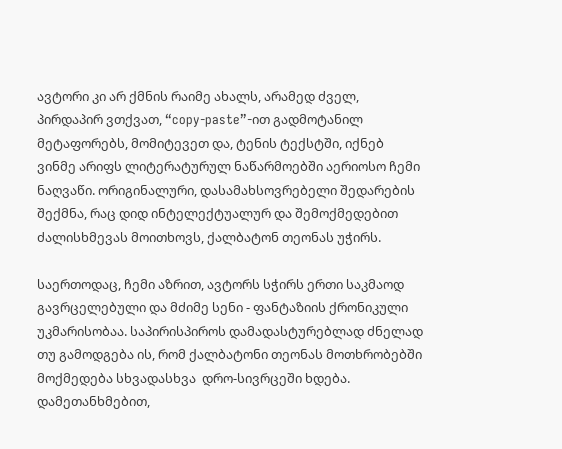ავტორი კი არ ქმნის რაიმე ახალს, არამედ ძველ, პირდაპირ ვთქვათ, “copy-paste”-ით გადმოტანილ მეტაფორებს, მომიტევეთ და, ტენის ტექსტში, იქნებ ვინმე არიფს ლიტერატურულ ნაწარმოებში აერიოსო ჩემი ნაღვაწი. ორიგინალური, დასამახსოვრებელი შედარების შექმნა, რაც დიდ ინტელექტუალურ და შემოქმედებით ძალისხმევას მოითხოვს, ქალბატონ თეონას უჭირს.

საერთოდაც, ჩემი აზრით, ავტორს სჭირს ერთი საკმაოდ გავრცელებული და მძიმე სენი - ფანტაზიის ქრონიკული უკმარისობაა. საპირისპიროს დამადასტურებლად ძნელად თუ გამოდგება ის, რომ ქალბატონი თეონას მოთხრობებში მოქმედება სხვადასხვა  დრო-სივრცეში ხდება. დამეთანხმებით,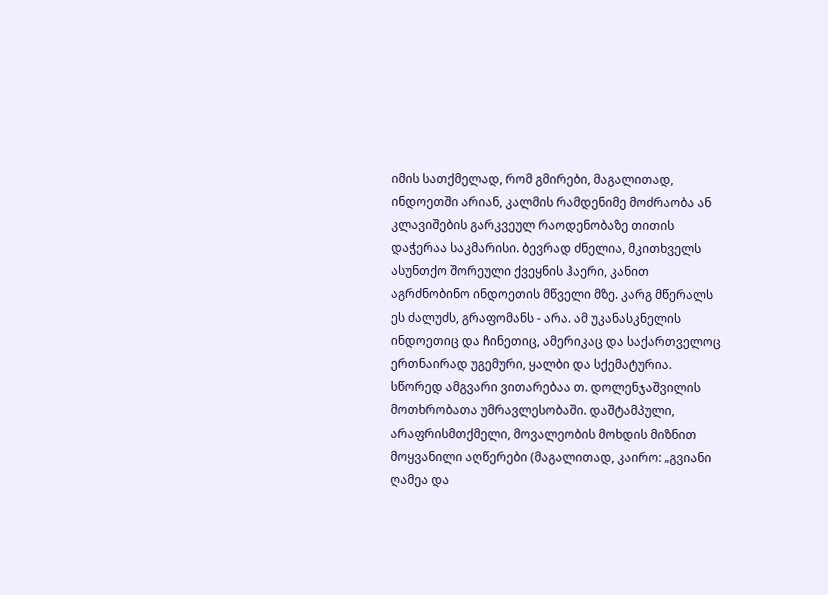იმის სათქმელად, რომ გმირები, მაგალითად, ინდოეთში არიან, კალმის რამდენიმე მოძრაობა ან კლავიშების გარკვეულ რაოდენობაზე თითის დაჭერაა საკმარისი. ბევრად ძნელია, მკითხველს ასუნთქო შორეული ქვეყნის ჰაერი, კანით აგრძნობინო ინდოეთის მწველი მზე. კარგ მწერალს ეს ძალუძს, გრაფომანს - არა. ამ უკანასკნელის ინდოეთიც და ჩინეთიც, ამერიკაც და საქართველოც ერთნაირად უგემური, ყალბი და სქემატურია. სწორედ ამგვარი ვითარებაა თ. დოლენჯაშვილის მოთხრობათა უმრავლესობაში. დაშტამპული, არაფრისმთქმელი, მოვალეობის მოხდის მიზნით მოყვანილი აღწერები (მაგალითად, კაირო: „გვიანი ღამეა და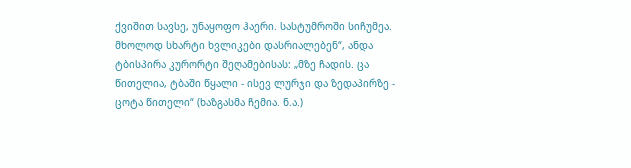ქვიშით სავსე, უნაყოფო ჰაერი. სასტუმროში სიჩუმეა. მხოლოდ სხარტი ხვლიკები დასრიალებენ“, ანდა ტბისპირა კურორტი შეღამებისას: „მზე ჩადის. ცა წითელია, ტბაში წყალი - ისევ ლურჯი და ზედაპირზე - ცოტა წითელი“ (ხაზგასმა ჩემია. ნ.ა.)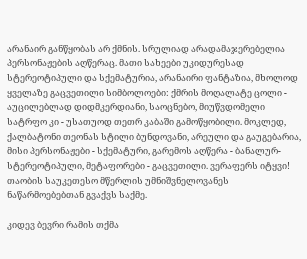არანაირ განწყობას არ ქმნის. სრულიად არადამაჯერებელია პერსონაჟების აღწერაც. მათი სახეები უკიდურესად სტერეოტიპული და სქემატურია, არანაირი ფანტაზია, მხოლოდ ყველაზე გაცვეთილი სიმბოლოები: ქმრის მოღალატე ცოლი - აუცილებლად დიდმკერდიანი, საოცნებო, მიუწვდომელი სატრფო კი - უსათუოდ თეთრ კაბაში გამოწყობილი. მოკლედ, ქალბატონი თეონას სტილი ბუნდოვანი, არეული და გაუგებარია, მისი პერსონაჟები - სქემატური, გარემოს აღწერა - ბანალურ-სტერეოტიპული, მეტაფორები - გაცვეთილი. ვერაფერს იტყვი! თაობის საუკეთესო მწერლის უმნიშვნელოვანეს ნაწარმოებებთან გვაქვს საქმე.

კიდევ ბევრი რამის თქმა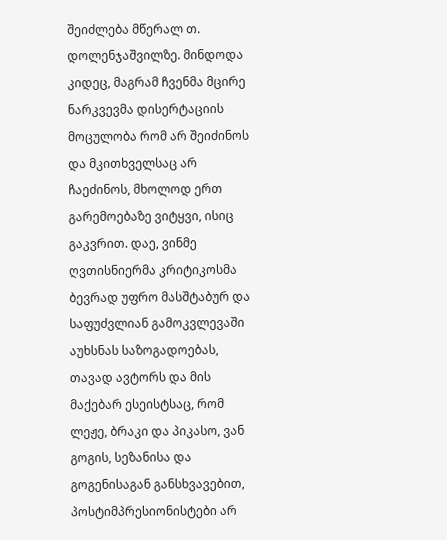შეიძლება მწერალ თ. დოლენჯაშვილზე. მინდოდა კიდეც, მაგრამ ჩვენმა მცირე ნარკვევმა დისერტაციის მოცულობა რომ არ შეიძინოს და მკითხველსაც არ ჩაეძინოს, მხოლოდ ერთ გარემოებაზე ვიტყვი, ისიც გაკვრით. დაე, ვინმე ღვთისნიერმა კრიტიკოსმა ბევრად უფრო მასშტაბურ და საფუძვლიან გამოკვლევაში აუხსნას საზოგადოებას, თავად ავტორს და მის მაქებარ ესეისტსაც, რომ ლეჟე, ბრაკი და პიკასო, ვან გოგის, სეზანისა და გოგენისაგან განსხვავებით, პოსტიმპრესიონისტები არ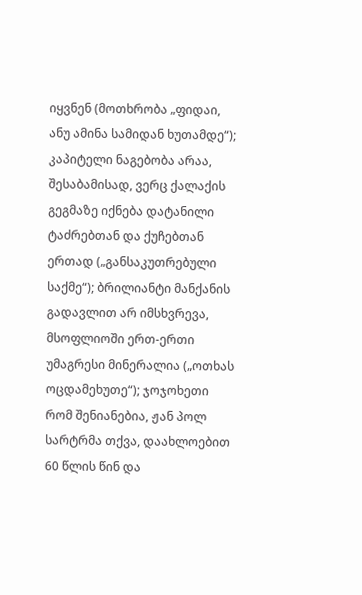იყვნენ (მოთხრობა „ფიდაი, ანუ ამინა სამიდან ხუთამდე“); კაპიტელი ნაგებობა არაა, შესაბამისად, ვერც ქალაქის გეგმაზე იქნება დატანილი ტაძრებთან და ქუჩებთან ერთად („განსაკუთრებული საქმე“); ბრილიანტი მანქანის გადავლით არ იმსხვრევა, მსოფლიოში ერთ-ერთი უმაგრესი მინერალია („ოთხას ოცდამეხუთე“); ჯოჯოხეთი რომ შენიანებია, ჟან პოლ სარტრმა თქვა, დაახლოებით 60 წლის წინ და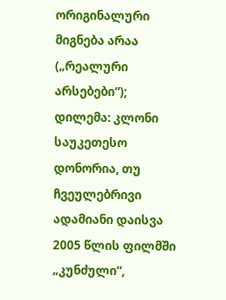ორიგინალური მიგნება არაა („რეალური არსებები“); დილემა: კლონი საუკეთესო დონორია, თუ ჩვეულებრივი ადამიანი დაისვა 2005 წლის ფილმში „კუნძული“,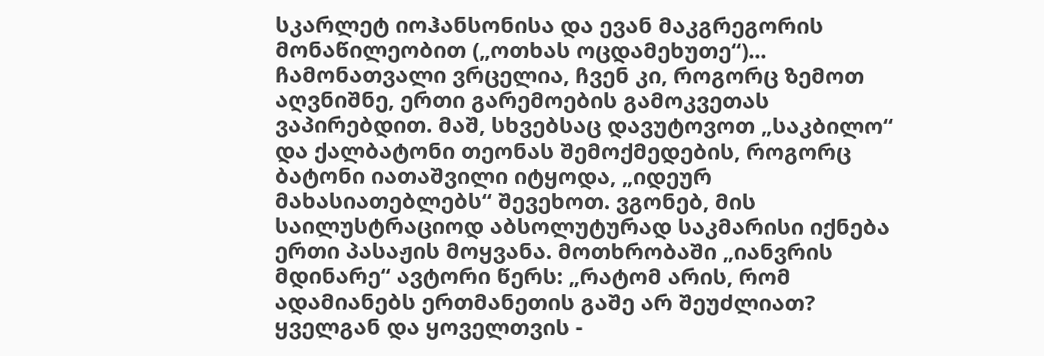სკარლეტ იოჰანსონისა და ევან მაკგრეგორის მონაწილეობით („ოთხას ოცდამეხუთე“)... ჩამონათვალი ვრცელია, ჩვენ კი, როგორც ზემოთ აღვნიშნე, ერთი გარემოების გამოკვეთას ვაპირებდით. მაშ, სხვებსაც დავუტოვოთ „საკბილო“ და ქალბატონი თეონას შემოქმედების, როგორც ბატონი იათაშვილი იტყოდა, „იდეურ მახასიათებლებს“ შევეხოთ. ვგონებ, მის საილუსტრაციოდ აბსოლუტურად საკმარისი იქნება  ერთი პასაჟის მოყვანა. მოთხრობაში „იანვრის მდინარე“ ავტორი წერს: „რატომ არის, რომ ადამიანებს ერთმანეთის გაშე არ შეუძლიათ? ყველგან და ყოველთვის -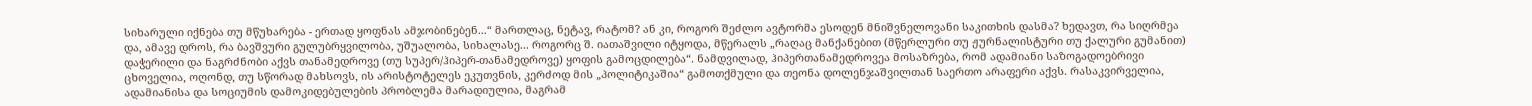სიხარული იქნება თუ მწუხარება - ერთად ყოფნას ამჯობინებენ...“ მართლაც, ნეტავ, რატომ? ან კი, როგორ შეძლო ავტორმა ესოდენ მნიშვნელოვანი საკითხის დასმა? ხედავთ, რა სიღრმეა და, ამავე დროს, რა ბავშვური გულუბრყვილობა, უშუალობა, სიხალასე... როგორც შ. იათაშვილი იტყოდა, მწერალს „რაღაც მანქანებით (მწერლური თუ ჟურნალისტური თუ ქალური გუმანით) დაჭერილი და ნაგრძნობი აქვს თანამედროვე (თუ სუპერ/ჰიპერ-თანამედროვე) ყოფის გამოცდილება“. ნამდვილად, ჰიპერთანამედროვეა მოსაზრება, რომ ადამიანი საზოგადოებრივი ცხოველია, ოღონდ, თუ სწორად მახსოვს, ის არისტოტელეს ეკუთვნის, კერძოდ მის „პოლიტიკაშია“ გამოთქმული და თეონა დოლენჯაშვილთან საერთო არაფერი აქვს. რასაკვირველია, ადამიანისა და სოციუმის დამოკიდებულების პრობლემა მარადიულია, მაგრამ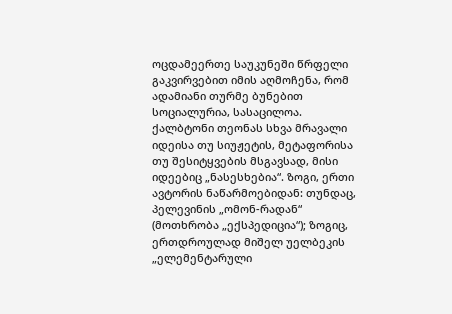ოცდამეერთე საუკუნეში წრფელი გაკვირვებით იმის აღმოჩენა, რომ ადამიანი თურმე ბუნებით სოციალურია, სასაცილოა. ქალბტონი თეონას სხვა მრავალი იდეისა თუ სიუჟეტის, მეტაფორისა თუ შესიტყვების მსგავსად, მისი იდეებიც „ნასესხებია“. ზოგი, ერთი ავტორის ნაწარმოებიდან: თუნდაც, პელევინის „ომონ-რადან“ (მოთხრობა „ექსპედიცია“); ზოგიც, ერთდროულად მიშელ უელბეკის „ელემენტარული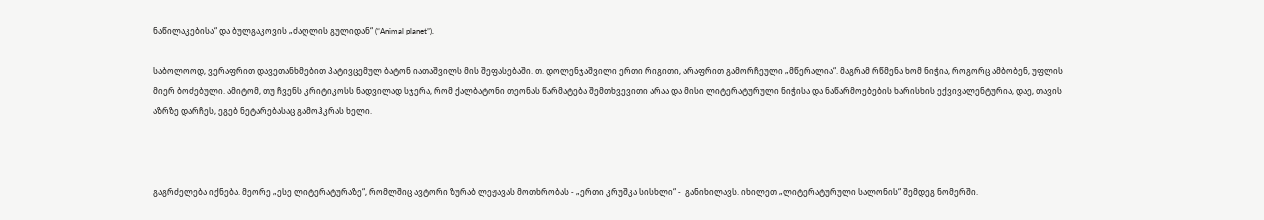ნაწილაკებისა“ და ბულგაკოვის „ძაღლის გულიდან“ (“Animal planet”).

საბოლოოდ, ვერაფრით დავეთანხმებით პატივცემულ ბატონ იათაშვილს მის შეფასებაში. თ. დოლენჯაშვილი ერთი რიგითი, არაფრით გამორჩეული „მწერალია“. მაგრამ რწმენა ხომ ნიჭია, როგორც ამბობენ, უფლის მიერ ბოძებული. ამიტომ, თუ ჩვენს კრიტიკოსს ნადვილად სჯერა, რომ ქალბატონი თეონას წარმატება შემთხვევითი არაა და მისი ლიტერატურული ნიჭისა და ნაწარმოებების ხარისხის ექვივალენტურია, დაე, თავის აზრზე დარჩეს, ეგებ ნეტარებასაც გამოჰკრას ხელი.



გაგრძელება იქნება. მეორე „ესე ლიტერატურაზე“, რომლშიც ავტორი ზურაბ ლეჟავას მოთხრობას - „ერთი კრუშკა სისხლი“ -  განიხილავს. იხილეთ „ლიტერატურული სალონის“ შემდეგ ნომერში.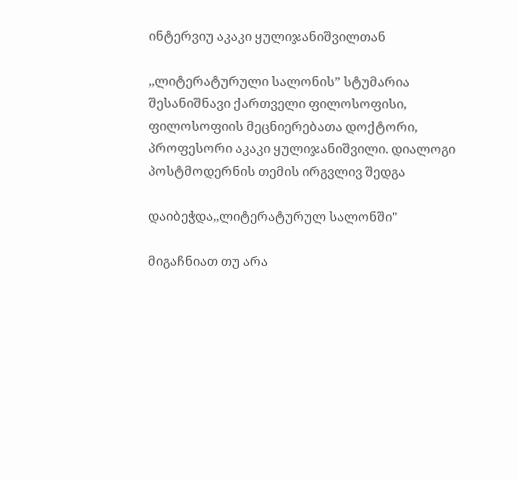ინტერვიუ აკაკი ყულიჯანიშვილთან

,,ლიტერატურული სალონის” სტუმარია შესანიშნავი ქართველი ფილოსოფისი, ფილოსოფიის მეცნიერებათა დოქტორი, პროფესორი აკაკი ყულიჯანიშვილი. დიალოგი პოსტმოდერნის თემის ირგვლივ შედგა

დაიბეჭდა,,ლიტერატურულ სალონში"

მიგაჩნიათ თუ არა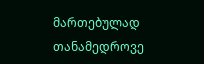მართებულად თანამედროვე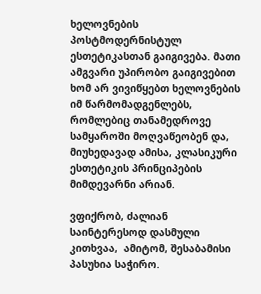ხელოვნების პოსტმოდერნისტულ ესთეტიკასთან გაიგივება. მათი ამგვარი უპირობო გაიგივებით ხომ არ ვივიწყებთ ხელოვნების იმ წარმომადგენლებს, რომლებიც თანამედროვე სამყაროში მოღვაწეობენ და, მიუხედავად ამისა, კლასიკური ესთეტიკის პრინციპების მიმდევარნი არიან.

ვფიქრობ, ძალიან საინტერესოდ დასმული კითხვაა,  ამიტომ, შესაბამისი პასუხია საჭირო.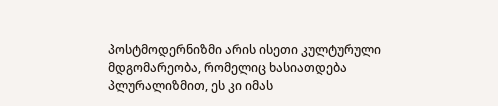პოსტმოდერნიზმი არის ისეთი კულტურული მდგომარეობა, რომელიც ხასიათდება  პლურალიზმით, ეს კი იმას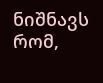ნიშნავს რომ,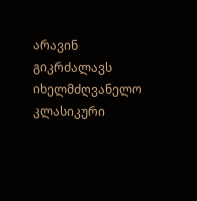არავინ გიკრძალავს იხელმძღვანელო  კლასიკური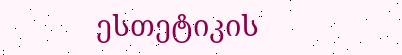ესთეტიკის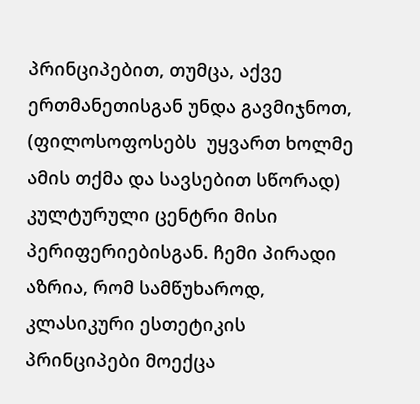პრინციპებით, თუმცა, აქვე  ერთმანეთისგან უნდა გავმიჯნოთ, (ფილოსოფოსებს  უყვართ ხოლმე ამის თქმა და სავსებით სწორად) კულტურული ცენტრი მისი პერიფერიებისგან. ჩემი პირადი აზრია, რომ სამწუხაროდ, კლასიკური ესთეტიკის პრინციპები მოექცა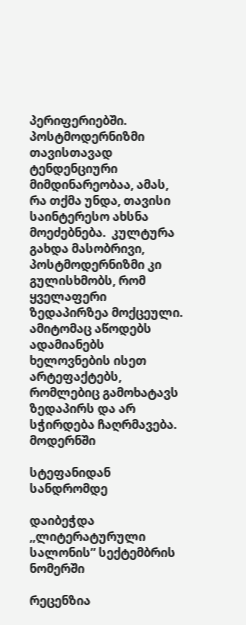პერიფერიებში. პოსტმოდერნიზმი თავისთავად ტენდენციური მიმდინარეობაა, ამას, რა თქმა უნდა, თავისი საინტერესო ახსნა მოეძებნება.  კულტურა გახდა მასობრივი,  პოსტმოდერნიზმი კი გულისხმობს, რომ ყველაფერი ზედაპირზეა მოქცეული. ამიტომაც აწოდებს ადამიანებს  ხელოვნების ისეთ არტეფაქტებს,  რომლებიც გამოხატავს ზედაპირს და არ სჭირდება ჩაღრმავება. მოდერნში

სტეფანიდან სანდრომდე

დაიბეჭდა ,,ლიტერატურული სალონის” სექტემბრის ნომერში

რეცენზია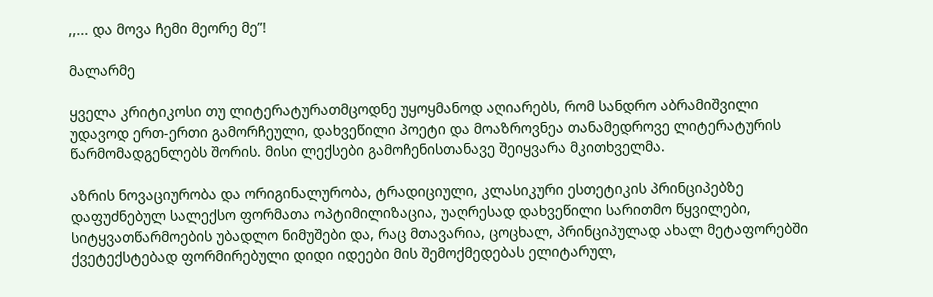,,... და მოვა ჩემი მეორე მე”!

მალარმე

ყველა კრიტიკოსი თუ ლიტერატურათმცოდნე უყოყმანოდ აღიარებს, რომ სანდრო აბრამიშვილი უდავოდ ერთ-ერთი გამორჩეული, დახვეწილი პოეტი და მოაზროვნეა თანამედროვე ლიტერატურის წარმომადგენლებს შორის. მისი ლექსები გამოჩენისთანავე შეიყვარა მკითხველმა.

აზრის ნოვაციურობა და ორიგინალურობა, ტრადიციული, კლასიკური ესთეტიკის პრინციპებზე დაფუძნებულ სალექსო ფორმათა ოპტიმილიზაცია, უაღრესად დახვეწილი სარითმო წყვილები, სიტყვათწარმოების უბადლო ნიმუშები და, რაც მთავარია, ცოცხალ, პრინციპულად ახალ მეტაფორებში ქვეტექსტებად ფორმირებული დიდი იდეები მის შემოქმედებას ელიტარულ,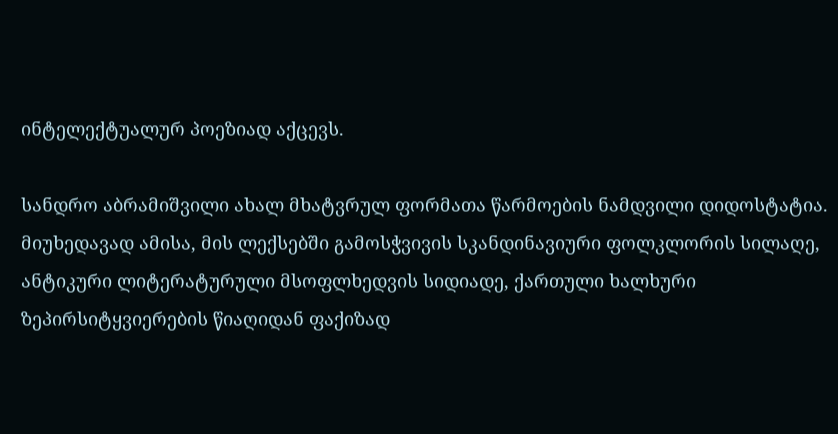ინტელექტუალურ პოეზიად აქცევს.

სანდრო აბრამიშვილი ახალ მხატვრულ ფორმათა წარმოების ნამდვილი დიდოსტატია. მიუხედავად ამისა, მის ლექსებში გამოსჭვივის სკანდინავიური ფოლკლორის სილაღე, ანტიკური ლიტერატურული მსოფლხედვის სიდიადე, ქართული ხალხური ზეპირსიტყვიერების წიაღიდან ფაქიზად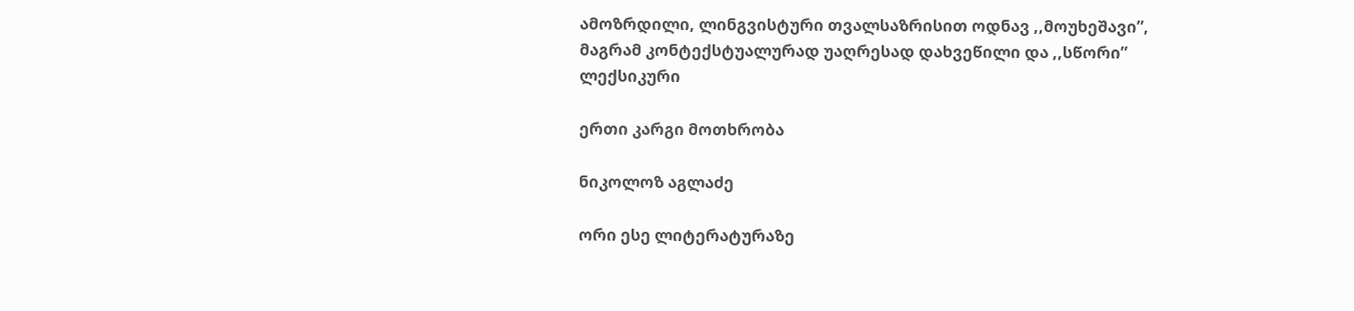ამოზრდილი, ლინგვისტური თვალსაზრისით ოდნავ ,,მოუხეშავი”, მაგრამ კონტექსტუალურად უაღრესად დახვეწილი და ,,სწორი” ლექსიკური

ერთი კარგი მოთხრობა

ნიკოლოზ აგლაძე

ორი ესე ლიტერატურაზე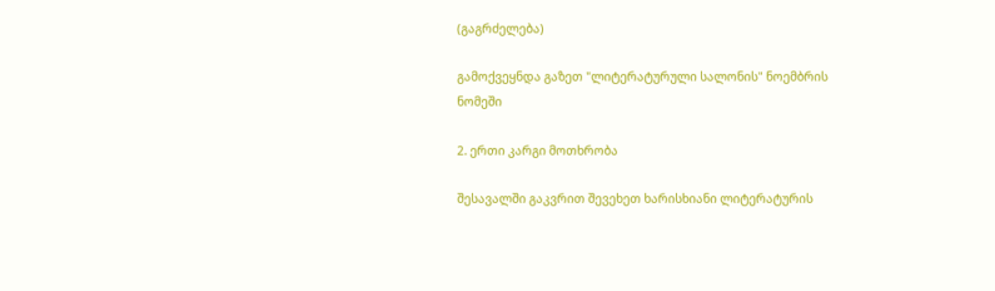(გაგრძელება)

გამოქვეყნდა გაზეთ "ლიტერატურული სალონის" ნოემბრის ნომეში

2. ერთი კარგი მოთხრობა

შესავალში გაკვრით შევეხეთ ხარისხიანი ლიტერატურის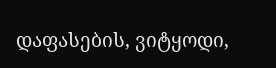დაფასების, ვიტყოდი,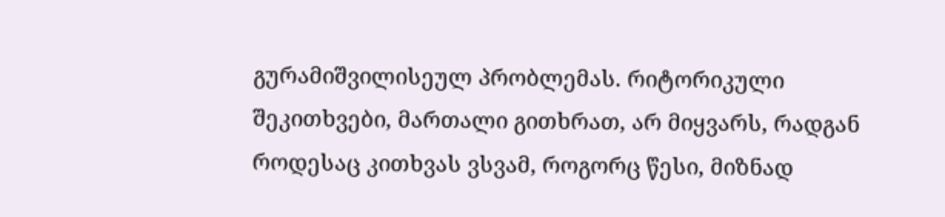გურამიშვილისეულ პრობლემას. რიტორიკული შეკითხვები, მართალი გითხრათ, არ მიყვარს, რადგან როდესაც კითხვას ვსვამ, როგორც წესი, მიზნად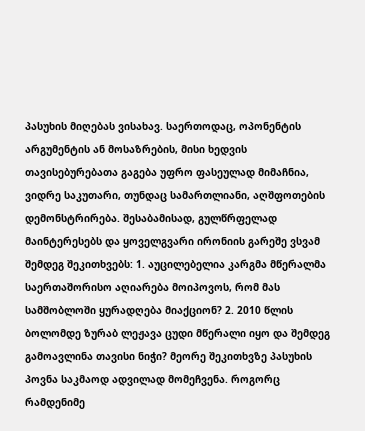პასუხის მიღებას ვისახავ. საერთოდაც, ოპონენტის არგუმენტის ან მოსაზრების, მისი ხედვის თავისებურებათა გაგება უფრო ფასეულად მიმაჩნია, ვიდრე საკუთარი, თუნდაც სამართლიანი, აღშფოთების დემონსტრირება. შესაბამისად, გულწრფელად მაინტერესებს და ყოველგვარი ირონიის გარეშე ვსვამ შემდეგ შეკითხვებს: 1. აუცილებელია კარგმა მწერალმა საერთაშორისო აღიარება მოიპოვოს, რომ მას სამშობლოში ყურადღება მიაქციონ? 2. 2010 წლის ბოლომდე ზურაბ ლეჟავა ცუდი მწერალი იყო და შემდეგ გამოავლინა თავისი ნიჭი? მეორე შეკითხვზე პასუხის პოვნა საკმაოდ ადვილად მომეჩვენა. როგორც რამდენიმე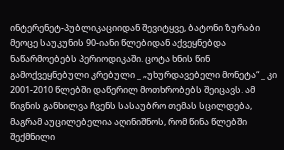ინტერენეტ-პუბლიკაციიდან შევიტყვე, ბატონი ზურაბი მეოცე საუკუნის 90-იანი წლებიდან აქვეყნებდა ნაწარმოებებს პერიოდიკაში. ცოტა ხნის წინ გამოქვეყნებული კრებული _ „უხურდავებელი მონეტა“ _ კი 2001-2010 წლებში დაწერილ მოთხრობებს შეიცავს. ამ წიგნის განხილვა ჩვენს სასაუბრო თემას სცილდება, მაგრამ აუცილებელია აღინიშნოს, რომ წინა წლებში შექმნილი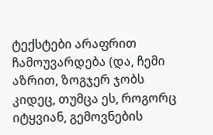ტექსტები არაფრით ჩამოუვარდება (და, ჩემი აზრით, ზოგჯერ ჯობს კიდეც, თუმცა ეს, როგორც იტყვიან, გემოვნების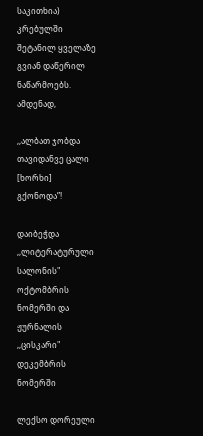საკითხია) კრებულში შეტანილ ყველაზე გვიან დაწერილ ნაწარმოებს. ამდენად,

,,ალბათ ჯობდა თავიდანვე ცალი [ხორხი] გქონოდა”!

დაიბეჭდა ,,ლიტერატურული სალონის" ოქტომბრის ნომერში და ჟურნალის ,,ცისკარი" დეკემბრის ნომერში

ლექსო დორეული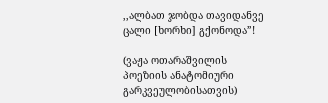,,ალბათ ჯობდა თავიდანვე ცალი [ხორხი] გქონოდა”!

(ვაჟა ოთარაშვილის პოეზიის ანატომიური გარკვეულობისათვის)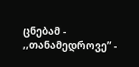ცნებამ - ,,თანამედროვე” -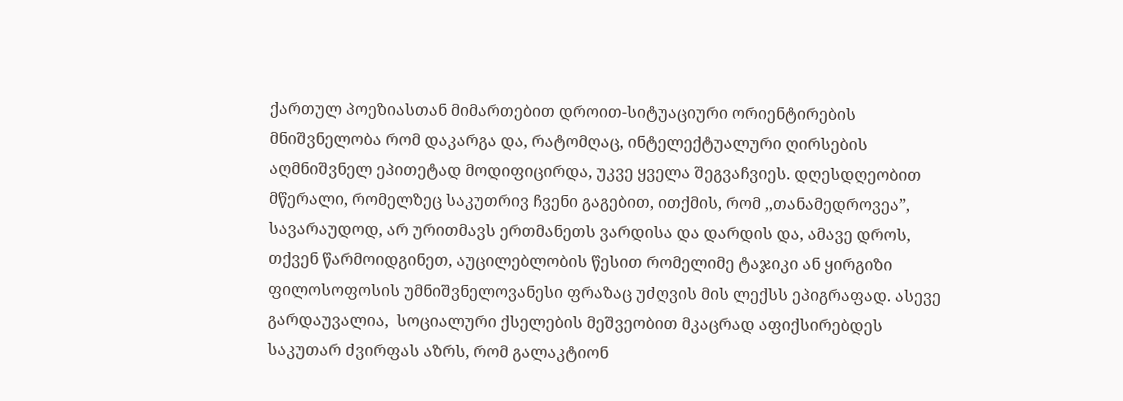ქართულ პოეზიასთან მიმართებით დროით-სიტუაციური ორიენტირების მნიშვნელობა რომ დაკარგა და, რატომღაც, ინტელექტუალური ღირსების აღმნიშვნელ ეპითეტად მოდიფიცირდა, უკვე ყველა შეგვაჩვიეს. დღესდღეობით მწერალი, რომელზეც საკუთრივ ჩვენი გაგებით, ითქმის, რომ ,,თანამედროვეა”, სავარაუდოდ, არ ურითმავს ერთმანეთს ვარდისა და დარდის და, ამავე დროს, თქვენ წარმოიდგინეთ, აუცილებლობის წესით რომელიმე ტაჯიკი ან ყირგიზი ფილოსოფოსის უმნიშვნელოვანესი ფრაზაც უძღვის მის ლექსს ეპიგრაფად. ასევე გარდაუვალია,  სოციალური ქსელების მეშვეობით მკაცრად აფიქსირებდეს საკუთარ ძვირფას აზრს, რომ გალაკტიონ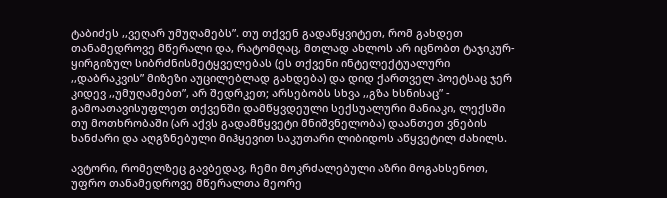ტაბიძეს ,,ვეღარ უმუღამებს”. თუ თქვენ გადაწყვიტეთ, რომ გახდეთ თანამედროვე მწერალი და, რატომღაც, მთლად ახლოს არ იცნობთ ტაჯიკურ-ყირგიზულ სიბრძნისმეტყველებას (ეს თქვენი ინტელექტუალური ,,დაბრაკვის” მიზეზი აუცილებლად გახდება) და დიდ ქართველ პოეტსაც ჯერ კიდევ ,,უმუღამებთ”, არ შედრკეთ; არსებობს სხვა ,,გზა ხსნისაც” - გამოათავისუფლეთ თქვენში დამწყვდეული სექსუალური მანიაკი, ლექსში თუ მოთხრობაში (არ აქვს გადამწყვეტი მნიშვნელობა) დაანთეთ ვნების ხანძარი და აღგზნებული მიჰყევით საკუთარი ლიბიდოს აწყვეტილ ძახილს.

ავტორი, რომელზეც გავბედავ, ჩემი მოკრძალებული აზრი მოგახსენოთ, უფრო თანამედროვე მწერალთა მეორე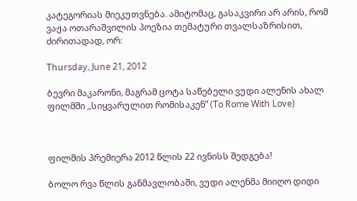კატეგორიას მიეკუთვნება. ამიტომაც, გასაკვირი არ არის, რომ ვაჟა ოთარაშვილის პოეზია თემატური თვალსაზრისით, ძირითადად, ორ:

Thursday, June 21, 2012

ბევრი მაკარონი, მაგრამ ცოტა საწებელი ვუდი ალენის ახალ ფილმში ,,სიყვარულით რომისაკენ” (To Rome With Love)



ფილმის პრემიერა 2012 წლის 22 ივნისს შედგება!

ბოლო რვა წლის განმავლობაში, ვუდი ალენმა მიიღო დიდი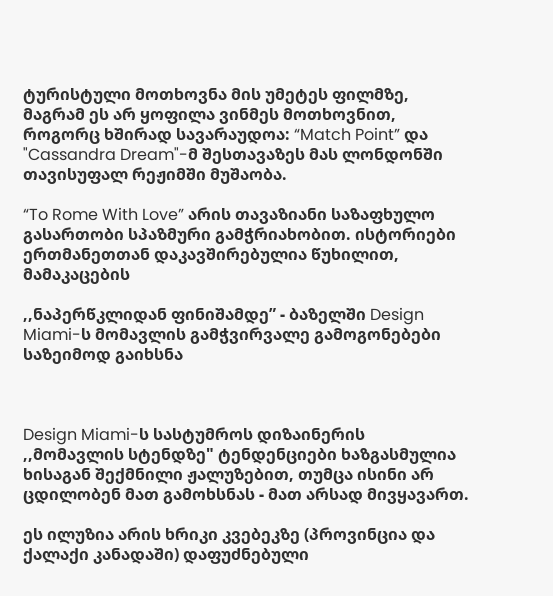ტურისტული მოთხოვნა მის უმეტეს ფილმზე, მაგრამ ეს არ ყოფილა ვინმეს მოთხოვნით, როგორც ხშირად სავარაუდოა: “Match Point” და "Cassandra Dream"-მ შესთავაზეს მას ლონდონში თავისუფალ რეჟიმში მუშაობა.

“To Rome With Love” არის თავაზიანი საზაფხულო გასართობი სპაზმური გამჭრიახობით. ისტორიები ერთმანეთთან დაკავშირებულია წუხილით, მამაკაცების

,,ნაპერწკლიდან ფინიშამდე” - ბაზელში Design Miami-ს მომავლის გამჭვირვალე გამოგონებები საზეიმოდ გაიხსნა



Design Miami-ს სასტუმროს დიზაინერის ,,მომავლის სტენდზე" ტენდენციები ხაზგასმულია ხისაგან შექმნილი ჟალუზებით, თუმცა ისინი არ ცდილობენ მათ გამოხსნას - მათ არსად მივყავართ.

ეს ილუზია არის ხრიკი კვებეკზე (პროვინცია და ქალაქი კანადაში) დაფუძნებული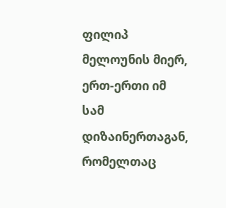ფილიპ მელოუნის მიერ, ერთ-ერთი იმ სამ დიზაინერთაგან, რომელთაც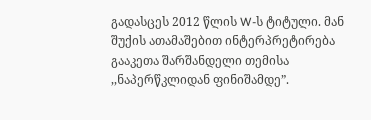გადასცეს 2012 წლის W-ს ტიტული. მან შუქის ათამაშებით ინტერპრეტირება გააკეთა შარშანდელი თემისა ,,ნაპერწკლიდან ფინიშამდე”.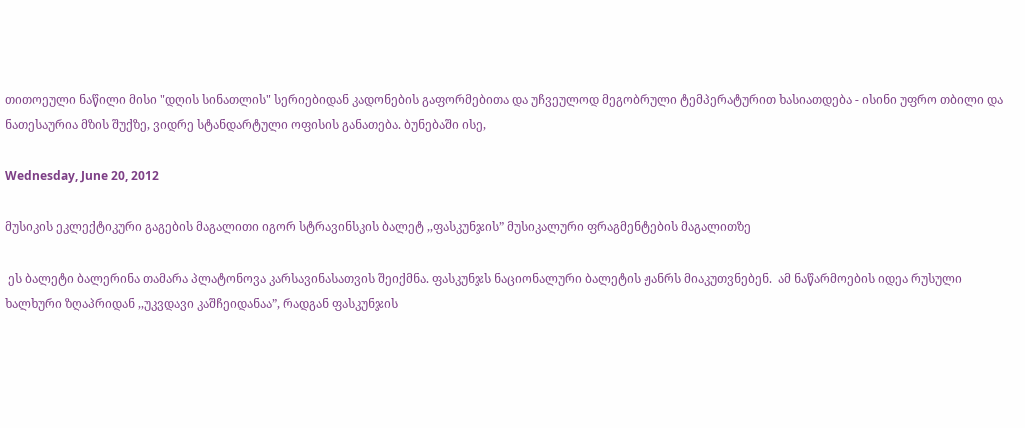თითოეული ნაწილი მისი "დღის სინათლის" სერიებიდან კადონების გაფორმებითა და უჩვეულოდ მეგობრული ტემპერატურით ხასიათდება - ისინი უფრო თბილი და ნათესაურია მზის შუქზე, ვიდრე სტანდარტული ოფისის განათება. ბუნებაში ისე,

Wednesday, June 20, 2012

მუსიკის ეკლექტიკური გაგების მაგალითი იგორ სტრავინსკის ბალეტ ,,ფასკუნჯის” მუსიკალური ფრაგმენტების მაგალითზე

 ეს ბალეტი ბალერინა თამარა პლატონოვა კარსავინასათვის შეიქმნა. ფასკუნჯს ნაციონალური ბალეტის ჟანრს მიაკუთვნებენ.  ამ ნაწარმოების იდეა რუსული ხალხური ზღაპრიდან ,,უკვდავი კაშჩეიდანაა”, რადგან ფასკუნჯის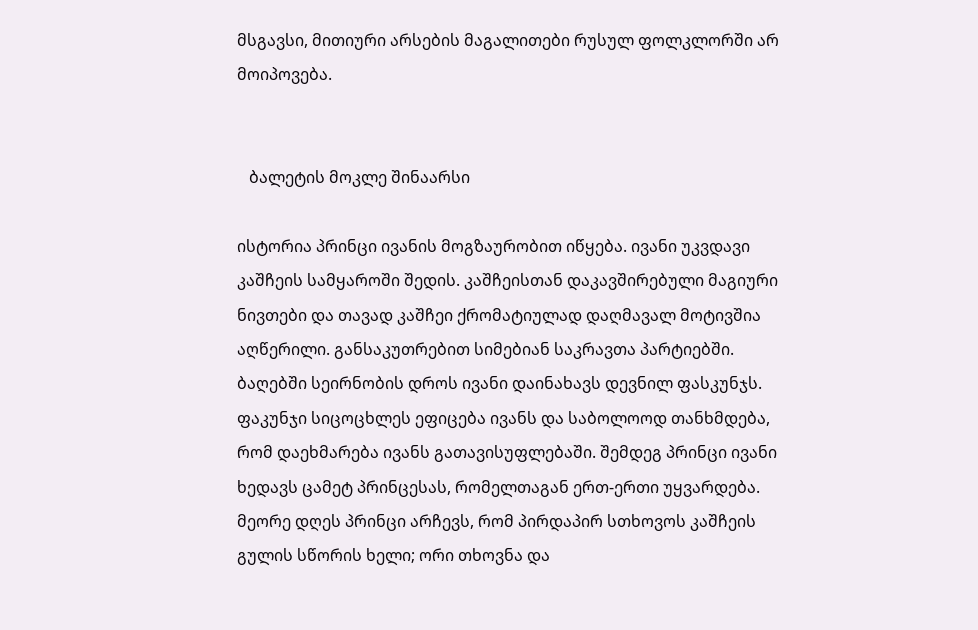მსგავსი, მითიური არსების მაგალითები რუსულ ფოლკლორში არ მოიპოვება.


   ბალეტის მოკლე შინაარსი

ისტორია პრინცი ივანის მოგზაურობით იწყება. ივანი უკვდავი კაშჩეის სამყაროში შედის. კაშჩეისთან დაკავშირებული მაგიური ნივთები და თავად კაშჩეი ქრომატიულად დაღმავალ მოტივშია აღწერილი. განსაკუთრებით სიმებიან საკრავთა პარტიებში. ბაღებში სეირნობის დროს ივანი დაინახავს დევნილ ფასკუნჯს. ფაკუნჯი სიცოცხლეს ეფიცება ივანს და საბოლოოდ თანხმდება, რომ დაეხმარება ივანს გათავისუფლებაში. შემდეგ პრინცი ივანი ხედავს ცამეტ პრინცესას, რომელთაგან ერთ-ერთი უყვარდება. მეორე დღეს პრინცი არჩევს, რომ პირდაპირ სთხოვოს კაშჩეის გულის სწორის ხელი; ორი თხოვნა და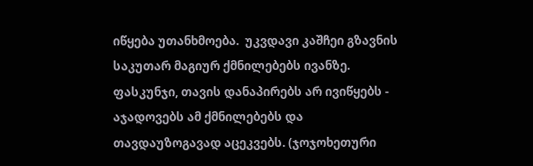იწყება უთანხმოება.  უკვდავი კაშჩეი გზავნის საკუთარ მაგიურ ქმნილებებს ივანზე.  ფასკუნჯი, თავის დანაპირებს არ ივიწყებს - აჯადოვებს ამ ქმნილებებს და თავდაუზოგავად აცეკვებს. (ჯოჯოხეთური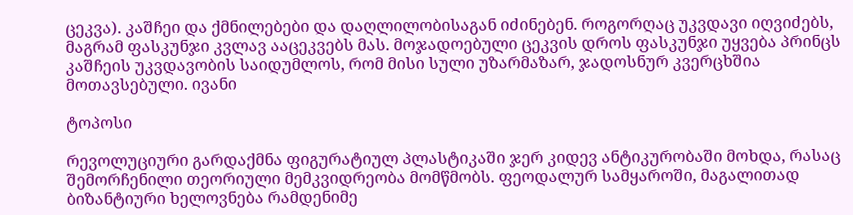ცეკვა). კაშჩეი და ქმნილებები და დაღლილობისაგან იძინებენ. როგორღაც უკვდავი იღვიძებს, მაგრამ ფასკუნჯი კვლავ ააცეკვებს მას. მოჯადოებული ცეკვის დროს ფასკუნჯი უყვება პრინცს კაშჩეის უკვდავობის საიდუმლოს, რომ მისი სული უზარმაზარ, ჯადოსნურ კვერცხშია მოთავსებული. ივანი

ტოპოსი

რევოლუციური გარდაქმნა ფიგურატიულ პლასტიკაში ჯერ კიდევ ანტიკურობაში მოხდა, რასაც შემორჩენილი თეორიული მემკვიდრეობა მომწმობს. ფეოდალურ სამყაროში, მაგალითად ბიზანტიური ხელოვნება რამდენიმე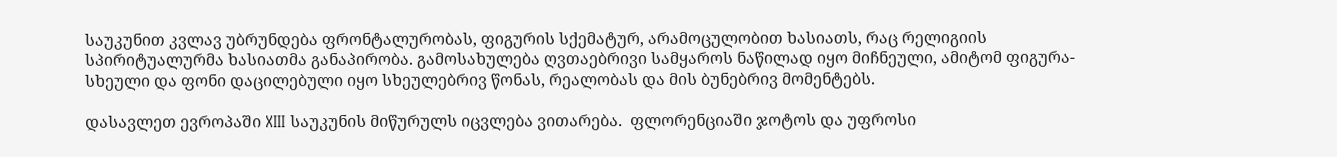საუკუნით კვლავ უბრუნდება ფრონტალურობას, ფიგურის სქემატურ, არამოცულობით ხასიათს, რაც რელიგიის სპირიტუალურმა ხასიათმა განაპირობა. გამოსახულება ღვთაებრივი სამყაროს ნაწილად იყო მიჩნეული, ამიტომ ფიგურა-სხეული და ფონი დაცილებული იყო სხეულებრივ წონას, რეალობას და მის ბუნებრივ მომენტებს.

დასავლეთ ევროპაში XIII საუკუნის მიწურულს იცვლება ვითარება.  ფლორენციაში ჯოტოს და უფროსი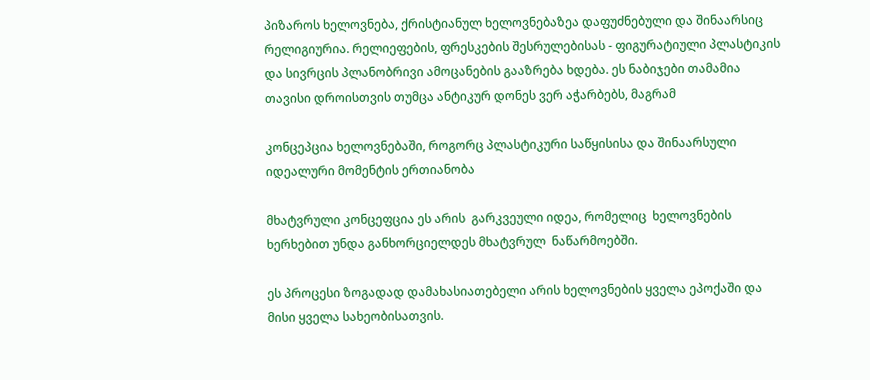პიზაროს ხელოვნება, ქრისტიანულ ხელოვნებაზეა დაფუძნებული და შინაარსიც რელიგიურია. რელიეფების, ფრესკების შესრულებისას - ფიგურატიული პლასტიკის და სივრცის პლანობრივი ამოცანების გააზრება ხდება. ეს ნაბიჯები თამამია თავისი დროისთვის თუმცა ანტიკურ დონეს ვერ აჭარბებს, მაგრამ

კონცეპცია ხელოვნებაში, როგორც პლასტიკური საწყისისა და შინაარსული იდეალური მომენტის ერთიანობა

მხატვრული კონცეფცია ეს არის  გარკვეული იდეა, რომელიც  ხელოვნების ხერხებით უნდა განხორციელდეს მხატვრულ  ნაწარმოებში.

ეს პროცესი ზოგადად დამახასიათებელი არის ხელოვნების ყველა ეპოქაში და მისი ყველა სახეობისათვის.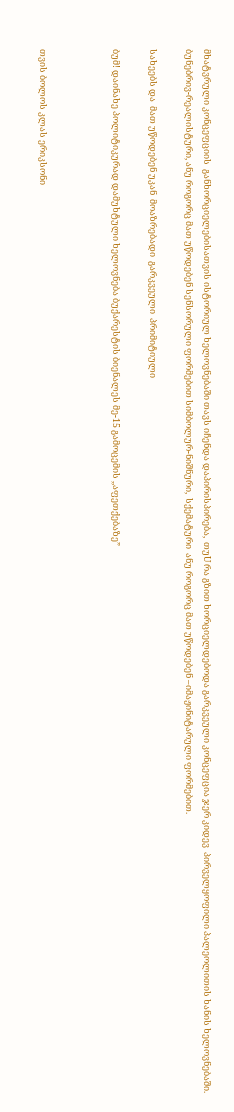მხატვრული კონცეფციის  განხორციელებისათვის ისტორიულ ხელოვნებაში თავს იჩენდა დაპირისპირება,  თუU რა გზით ხორციელდებოდა გარკვეული კონცეფცია ჯერ კიდევ  პირველყოფილი პალეოლითის ხანის ხელოვნებაში. ბუნებრივ-რეალისტური, ანუ როგორც მათ უწოდებენ სენსორული ფორმებით სიმბოლურ-ნიშნური,  სქემატური  ანუ როგორც მათ უწოდებენ –იმაჟინიტარული ფორმებით.

სახეებს და  მათ უწოდებენ უკან  მოაზრებადი  გარკვეული  პრიმიტიული

ბუმ! დაინახე პოლიტიკურად დამუხტული ხელოვნება ბუქარესტის ბიენალეს მე-15 გამოცემის ,,აფეთქებაზე”



თვის ბოლოს კლას ერიკსონი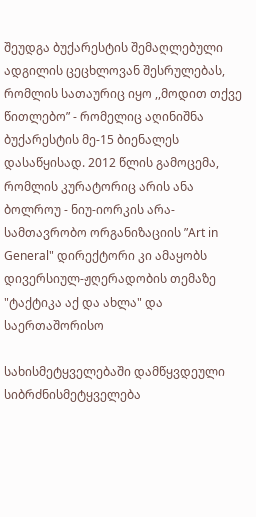შეუდგა ბუქარესტის შემაღლებული ადგილის ცეცხლოვან შესრულებას, რომლის სათაურიც იყო ,,მოდით თქვე წითლებო” - რომელიც აღინიშნა ბუქარესტის მე-15 ბიენალეს დასაწყისად. 2012 წლის გამოცემა, რომლის კურატორიც არის ანა ბოლროუ - ნიუ-იორკის არა-სამთავრობო ორგანიზაციის ”Art in General" დირექტორი კი ამაყობს დივერსიულ-ჟღერადობის თემაზე "ტაქტიკა აქ და ახლა" და საერთაშორისო

სახისმეტყველებაში დამწყვდეული სიბრძნისმეტყველება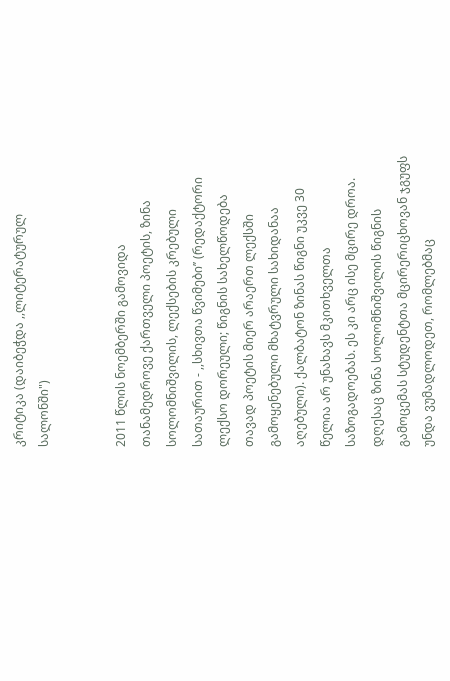კრიტიკა (დაიბეჭდა ,,ლიტერატურულ სალონში")


2011 წლის ნოემბერში გამოვიდა თანამედროვე ქართველი პოეტის, ზინა სოლომნიშვილის, ლექსების კრებული სათაურით - ,,სხივთა წვიმები’’ (რედაქტორი ლექსო დორეული; წიგნის სახელწოდება თავად პოეტის მიერ არაერთ ლექსში გამოყენებული მხატვრული სახიდანაა აღებული). ქალბატონ ზინას წიგნი უკვე 30 წელია არ უნახავს მკითხველთა საზოგადოებას. ეს კი არც ისე მცირე დროა. დღესაც ზინა სოლომნიშვილის წიგნის გამოცემას სტუდენტთა მცირერიცხოვან ჯგუფს უნდა ვუმადლოდეთ, რომლებმაც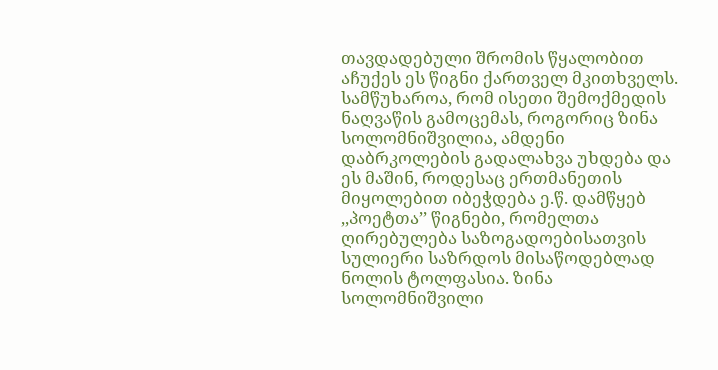თავდადებული შრომის წყალობით აჩუქეს ეს წიგნი ქართველ მკითხველს. სამწუხაროა, რომ ისეთი შემოქმედის ნაღვაწის გამოცემას, როგორიც ზინა სოლომნიშვილია, ამდენი დაბრკოლების გადალახვა უხდება და ეს მაშინ, როდესაც ერთმანეთის მიყოლებით იბეჭდება ე.წ. დამწყებ ,,პოეტთა’’ წიგნები, რომელთა ღირებულება საზოგადოებისათვის სულიერი საზრდოს მისაწოდებლად ნოლის ტოლფასია. ზინა სოლომნიშვილი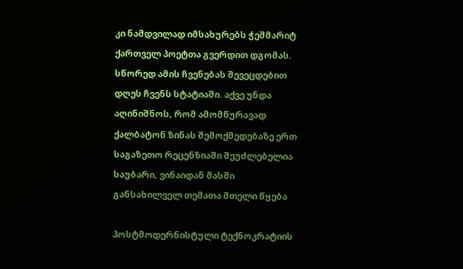კი ნამდვილად იმსახურებს ჭეშმარიტ ქართველ პოეტთა გვერდით დგომას. სწორედ ამის ჩვენებას შევეცდებით დღეს ჩვენს სტატიაში. აქვე უნდა აღინიშნოს, რომ ამომწურავად ქალბატონ ზინას შემოქმედებაზე ერთ საგაზეთო რეცენზიაში შეუძლებელია საუბარი, ვინაიდან მასში განსახილველ თემათა მთელი წყება

პოსტმოდერნისტული ტექნოკრატიის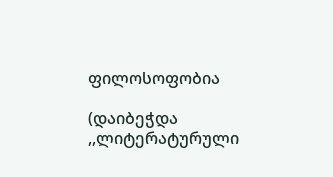ფილოსოფობია

(დაიბეჭდა ,,ლიტერატურული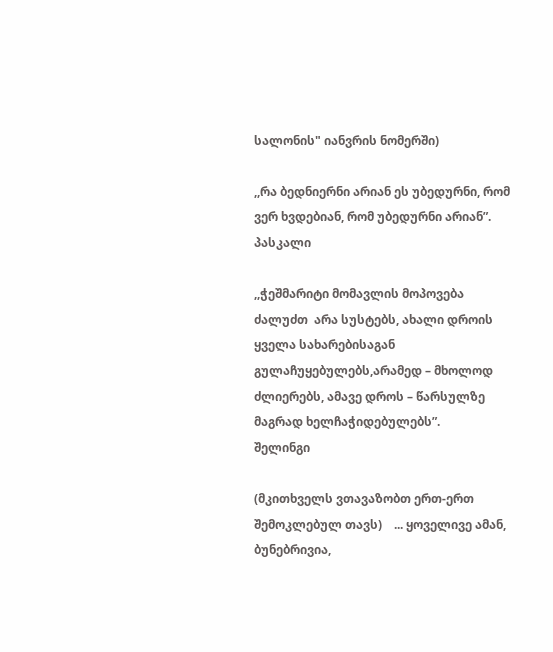სალონის" იანვრის ნომერში)

,,რა ბედნიერნი არიან ეს უბედურნი, რომ ვერ ხვდებიან, რომ უბედურნი არიან”.                                                                                                                     პასკალი

,,ჭეშმარიტი მომავლის მოპოვება ძალუძთ  არა სუსტებს, ახალი დროის ყველა სახარებისაგან გულაჩუყებულებს,არამედ – მხოლოდ ძლიერებს, ამავე დროს – წარსულზე მაგრად ხელჩაჭიდებულებს”.                                                                                                               შელინგი

(მკითხველს ვთავაზობთ ერთ-ერთ შემოკლებულ თავს)    ... ყოველივე ამან, ბუნებრივია,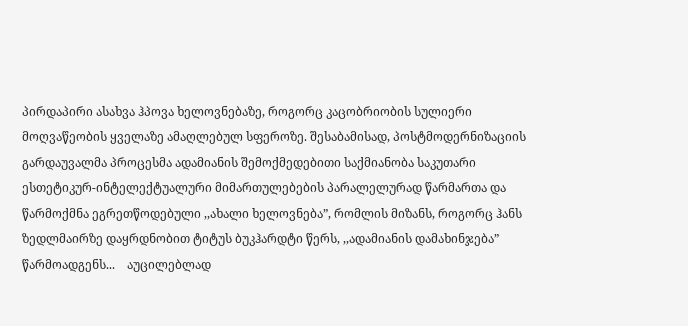პირდაპირი ასახვა ჰპოვა ხელოვნებაზე, როგორც კაცობრიობის სულიერი მოღვაწეობის ყველაზე ამაღლებულ სფეროზე. შესაბამისად, პოსტმოდერნიზაციის გარდაუვალმა პროცესმა ადამიანის შემოქმედებითი საქმიანობა საკუთარი ესთეტიკურ-ინტელექტუალური მიმართულებების პარალელურად წარმართა და  წარმოქმნა ეგრეთწოდებული ,,ახალი ხელოვნება”, რომლის მიზანს, როგორც ჰანს ზედლმაირზე დაყრდნობით ტიტუს ბუკჰარდტი წერს, ,,ადამიანის დამახინჯება” წარმოადგენს...    აუცილებლად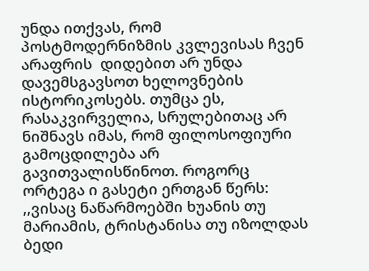უნდა ითქვას, რომ პოსტმოდერნიზმის კვლევისას ჩვენ არაფრის  დიდებით არ უნდა დავემსგავსოთ ხელოვნების ისტორიკოსებს. თუმცა ეს, რასაკვირველია, სრულებითაც არ ნიშნავს იმას, რომ ფილოსოფიური გამოცდილება არ გავითვალისწინოთ. როგორც ორტეგა ი გასეტი ერთგან წერს: ,,ვისაც ნაწარმოებში ხუანის თუ მარიამის, ტრისტანისა თუ იზოლდას ბედი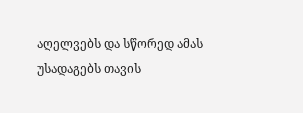აღელვებს და სწორედ ამას უსადაგებს თავის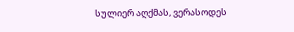სულიერ აღქმას, ვერასოდეს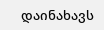დაინახავს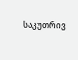საკუთრივ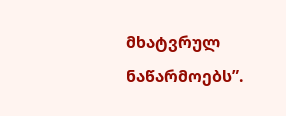მხატვრულ ნაწარმოებს”.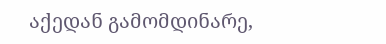აქედან გამომდინარე,